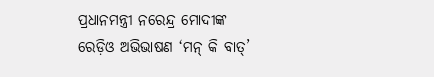ପ୍ରଧାନମନ୍ତ୍ରୀ ନରେନ୍ଦ୍ର ମୋଦୀଙ୍କ ରେଡ଼ିଓ ଅଭିଭାଷଣ ‘ମନ୍ କି ବାତ୍’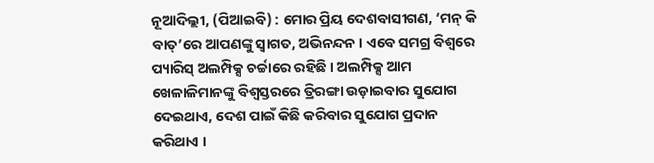ନୂଆଦିଲ୍ଲୀ, (ପିଆଇବି) : ମୋର ପ୍ରିୟ ଦେଶବାସୀଗଣ, ‘ମନ୍ କି ବାତ୍’ରେ ଆପଣଙ୍କୁ ସ୍ୱାଗତ, ଅଭିନନ୍ଦନ । ଏବେ ସମଗ୍ର ବିଶ୍ୱରେ ପ୍ୟାରିସ୍ ଅଲମ୍ପିକ୍ସ ଚର୍ଚ୍ଚାରେ ରହିଛି । ଅଲମ୍ପିକ୍ସ ଆମ ଖେଳାଳିମାନଙ୍କୁ ବିଶ୍ୱସ୍ତରରେ ତ୍ରିରଙ୍ଗା ଉଡ଼ାଇବାର ସୁଯୋଗ ଦେଇଥାଏ, ଦେଶ ପାଇଁ କିଛି କରିବାର ସୁଯୋଗ ପ୍ରଦାନ କରିଥାଏ ।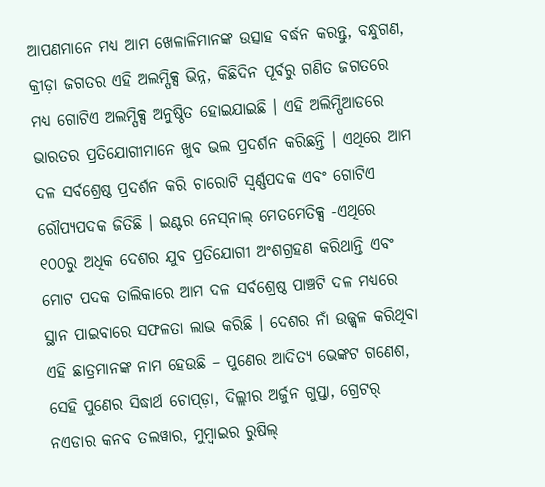ଆପଣମାନେ ମଧ୍ୟ ଆମ ଖେଳାଳିମାନଙ୍କ ଉତ୍ସାହ ବର୍ଦ୍ଧନ କରନ୍ତୁ, ବନ୍ଧୁଗଣ, କ୍ରୀଡ଼ା ଜଗତର ଏହି ଅଲମ୍ପିକ୍ସ ଭିନ୍ନ, କିଛିଦିନ ପୂର୍ବରୁ ଗଣିତ ଜଗତରେ ମଧ୍ୟ ଗୋଟିଏ ଅଲମ୍ପିକ୍ସ ଅନୁଷ୍ଠିତ ହୋଇଯାଇଛି । ଏହି ଅଲିମ୍ପିଆଡରେ ଭାରତର ପ୍ରତିଯୋଗୀମାନେ ଖୁବ ଭଲ ପ୍ରଦର୍ଶନ କରିଛନ୍ତି । ଏଥିରେ ଆମ ଦଳ ସର୍ବଶ୍ରେଷ୍ଠ ପ୍ରଦର୍ଶନ କରି ଚାରୋଟି ସ୍ୱର୍ଣ୍ଣପଦକ ଏବଂ ଗୋଟିଏ ରୌପ୍ୟପଦକ ଜିତିଛି । ଇଣ୍ଟର ନେସ୍‌ନାଲ୍‌ ମେତମେତିକ୍ସ -ଏଥିରେ ୧୦୦ରୁ ଅଧିକ ଦେଶର ଯୁବ ପ୍ରତିଯୋଗୀ ଅଂଶଗ୍ରହଣ କରିଥାନ୍ତି ଏବଂ ମୋଟ ପଦକ ତାଲିକାରେ ଆମ ଦଳ ସର୍ବଶ୍ରେଷ୍ଠ ପାଞ୍ଚଟି ଦଳ ମଧ୍ୟରେ ସ୍ଥାନ ପାଇବାରେ ସଫଳତା ଲାଭ କରିଛି । ଦେଶର ନାଁ ଉଜ୍ଜ୍ୱଳ କରିଥିବା ଏହି ଛାତ୍ରମାନଙ୍କ ନାମ ହେଉଛି – ପୁଣେର ଆଦିତ୍ୟ ଭେଙ୍କଟ ଗଣେଶ, ସେହି ପୁଣେର ସିଦ୍ଧାର୍ଥ ଚୋପ୍ଡ଼ା, ଦିଲ୍ଲୀର ଅର୍ଜୁନ ଗୁପ୍ତା, ଗ୍ରେଟର୍ ନଏଡାର କନବ ତଲୱାର, ମୁମ୍ବାଇର ରୁଷିଲ୍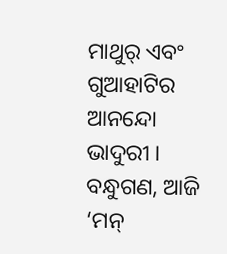ମାଥୁର୍ ଏବଂ ଗୁଆହାଟିର ଆନନ୍ଦୋ ଭାଦୁରୀ । ବନ୍ଧୁଗଣ, ଆଜି ‘ମନ୍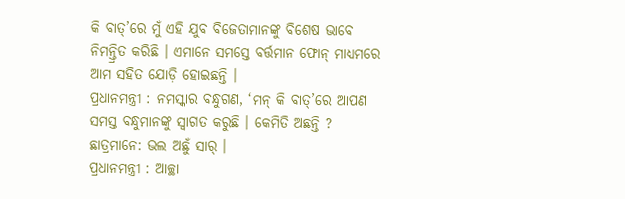କି ବାତ୍’ରେ ମୁଁ ଏହି ଯୁବ ବିଜେତାମାନଙ୍କୁ ବିଶେଷ ଭାବେ ନିମନ୍ତ୍ରିତ କରିଛି । ଏମାନେ ସମସ୍ତେ ବର୍ତ୍ତମାନ ଫୋନ୍‌ ମାଧ୍ୟମରେ ଆମ ସହିତ ଯୋଡ଼ି ହୋଇଛନ୍ତି ।
ପ୍ରଧାନମନ୍ତ୍ରୀ : ନମସ୍କାର ବନ୍ଧୁଗଣ, ‘ମନ୍ କି ବାତ୍’ରେ ଆପଣ ସମସ୍ତ ବନ୍ଧୁମାନଙ୍କୁ ସ୍ୱାଗତ କରୁଛି । କେମିତି ଅଛନ୍ତି ?
ଛାତ୍ରମାନେ: ଭଲ ଅଛୁଁ ସାର୍ ।
ପ୍ରଧାନମନ୍ତ୍ରୀ : ଆଚ୍ଛା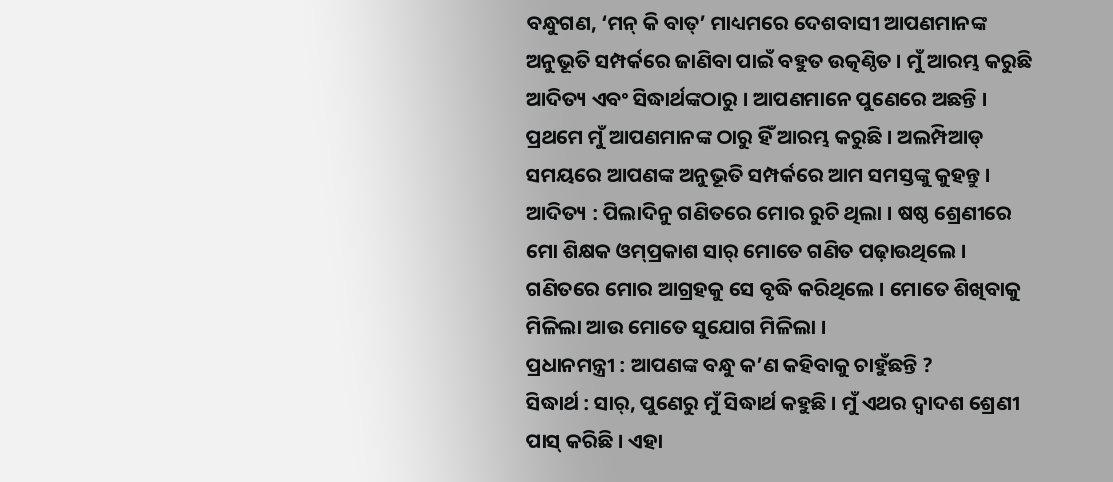ବନ୍ଧୁଗଣ, ‘ମନ୍ କି ବାତ୍’ ମାଧ୍ୟମରେ ଦେଶବାସୀ ଆପଣମାନଙ୍କ ଅନୁଭୂତି ସମ୍ପର୍କରେ ଜାଣିବା ପାଇଁ ବହୁତ ଉତ୍କଣ୍ଠିତ । ମୁଁ ଆରମ୍ଭ କରୁଛି ଆଦିତ୍ୟ ଏବଂ ସିଦ୍ଧାର୍ଥଙ୍କଠାରୁ । ଆପଣମାନେ ପୁଣେରେ ଅଛନ୍ତି । ପ୍ରଥମେ ମୁଁ ଆପଣମାନଙ୍କ ଠାରୁ ହିଁ ଆରମ୍ଭ କରୁଛି । ଅଲମ୍ପିଆଡ୍ ସମୟରେ ଆପଣଙ୍କ ଅନୁଭୂତି ସମ୍ପର୍କରେ ଆମ ସମସ୍ତଙ୍କୁ କୁହନ୍ତୁ ।
ଆଦିତ୍ୟ : ପିଲାଦିନୁ ଗଣିତରେ ମୋର ରୁଚି ଥିଲା । ଷଷ୍ଠ ଶ୍ରେଣୀରେ ମୋ ଶିକ୍ଷକ ଓମ୍‌ପ୍ରକାଶ ସାର୍ ମୋତେ ଗଣିତ ପଢ଼ାଉଥିଲେ । ଗଣିତରେ ମୋର ଆଗ୍ରହକୁ ସେ ବୃଦ୍ଧି କରିଥିଲେ । ମୋତେ ଶିଖିବାକୁ ମିଳିଲା ଆଉ ମୋତେ ସୁଯୋଗ ମିଳିଲା ।
ପ୍ରଧାନମନ୍ତ୍ରୀ : ଆପଣଙ୍କ ବନ୍ଧୁ କ’ଣ କହିବାକୁ ଚାହୁଁଛନ୍ତି ?
ସିଦ୍ଧାର୍ଥ : ସାର୍, ପୁଣେରୁ ମୁଁ ସିଦ୍ଧାର୍ଥ କହୁଛି । ମୁଁ ଏଥର ଦ୍ୱାଦଶ ଶ୍ରେଣୀ ପାସ୍ କରିଛି । ଏହା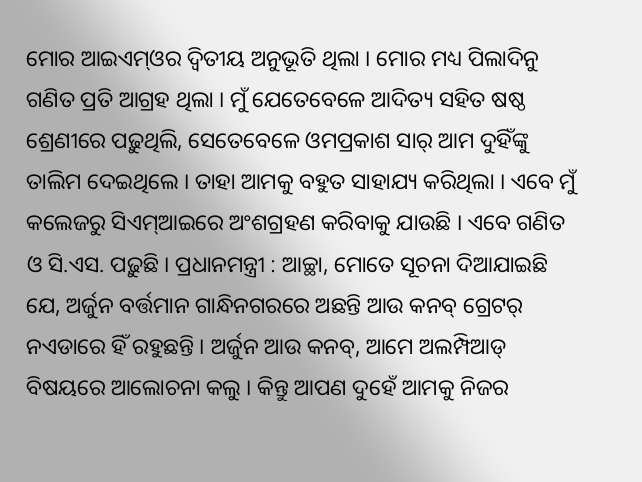ମୋର ଆଇଏମ୍‌ଓର ଦ୍ୱିତୀୟ ଅନୁଭୂତି ଥିଲା । ମୋର ମଧ୍ୟ ପିଲାଦିନୁ ଗଣିତ ପ୍ରତି ଆଗ୍ରହ ଥିଲା । ମୁଁ ଯେତେବେଳେ ଆଦିତ୍ୟ ସହିତ ଷଷ୍ଠ ଶ୍ରେଣୀରେ ପଢ଼ୁଥିଲି, ସେତେବେଳେ ଓମପ୍ରକାଶ ସାର୍ ଆମ ଦୁହିଁଙ୍କୁ ତାଲିମ ଦେଇଥିଲେ । ତାହା ଆମକୁ ବହୁତ ସାହାଯ୍ୟ କରିଥିଲା । ଏବେ ମୁଁ କଲେଜରୁ ସିଏମ୍‌ଆଇରେ ଅଂଶଗ୍ରହଣ କରିବାକୁ ଯାଉଛି । ଏବେ ଗଣିତ ଓ ସି.ଏସ. ପଢ଼ୁଛି । ପ୍ରଧାନମନ୍ତ୍ରୀ : ଆଚ୍ଛା, ମୋତେ ସୂଚନା ଦିଆଯାଇଛି ଯେ, ଅର୍ଜୁନ ବର୍ତ୍ତମାନ ଗାନ୍ଧିନଗରରେ ଅଛନ୍ତି ଆଉ କନବ୍ ଗ୍ରେଟର୍ ନଏଡାରେ ହିଁ ରହୁଛନ୍ତି । ଅର୍ଜୁନ ଆଉ କନବ୍, ଆମେ ଅଲମ୍ପିଆଡ୍ ବିଷୟରେ ଆଲୋଚନା କଲୁ । କିନ୍ତୁ ଆପଣ ଦୁହେଁ ଆମକୁ ନିଜର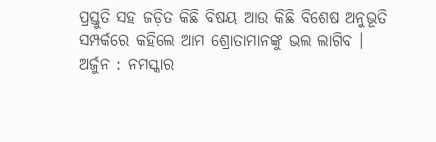ପ୍ରସ୍ତୁତି ସହ ଜଡ଼ିତ କିଛି ବିଷୟ ଆଉ କିଛି ବିଶେଷ ଅନୁଭୂତି ସମ୍ପର୍କରେ କହିଲେ ଆମ ଶ୍ରୋତାମାନଙ୍କୁ ଭଲ ଲାଗିବ ।
ଅର୍ଜୁନ : ନମସ୍କାର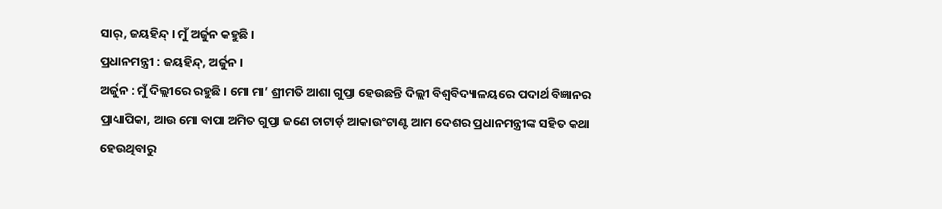ସାର୍, ଜୟହିନ୍ଦ୍ । ମୁଁ ଅର୍ଜୁନ କହୁଛି ।
ପ୍ରଧାନମନ୍ତ୍ରୀ : ଜୟହିନ୍ଦ୍, ଅର୍ଜୁନ ।
ଅର୍ଜୁନ : ମୁଁ ଦିଲ୍ଲୀରେ ରହୁଛି । ମୋ ମା’ ଶ୍ରୀମତି ଆଶା ଗୁପ୍ତା ହେଉଛନ୍ତି ଦିଲ୍ଲୀ ବିଶ୍ୱବିଦ୍ୟାଳୟରେ ପଦାର୍ଥ ବିଜ୍ଞାନର ପ୍ରାଧ୍ୟାପିକା, ଆଉ ମୋ ବାପା ଅମିତ ଗୁପ୍ତା ଜଣେ ଚାଟାର୍ଡ଼ ଆକାଉଂଟାଣ୍ଟ ଆମ ଦେଶର ପ୍ରଧାନମନ୍ତ୍ରୀଙ୍କ ସହିତ କଥା ହେଉଥିବାରୁ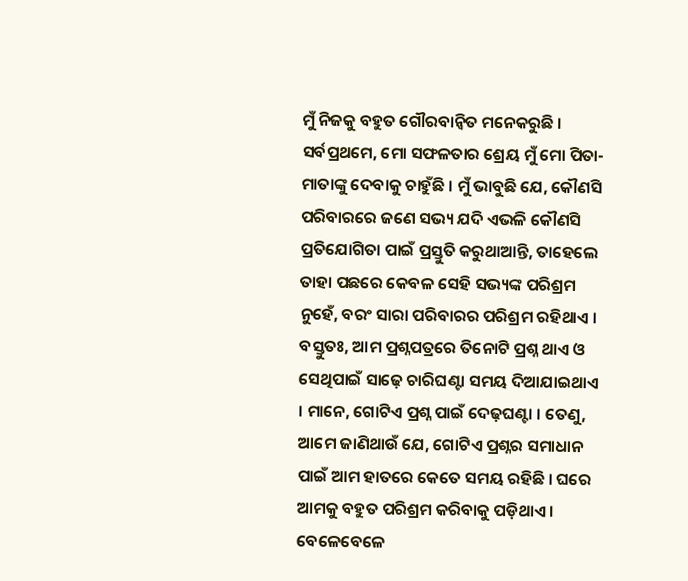ମୁଁ ନିଜକୁ ବହୁତ ଗୌରବାନ୍ୱିତ ମନେକରୁଛି । ସର୍ବପ୍ରଥମେ, ମୋ ସଫଳତାର ଶ୍ରେୟ ମୁଁ ମୋ ପିତା-ମାତାଙ୍କୁ ଦେବାକୁ ଚାହୁଁଛି । ମୁଁ ଭାବୁଛି ଯେ, କୌଣସି ପରିବାରରେ ଜଣେ ସଭ୍ୟ ଯଦି ଏଭଳି କୌଣସି ପ୍ରତିଯୋଗିତା ପାଇଁ ପ୍ରସ୍ତୁତି କରୁଥାଆନ୍ତି, ତାହେଲେ ତାହା ପଛରେ କେବଳ ସେହି ସଭ୍ୟଙ୍କ ପରିଶ୍ରମ ନୁହେଁ, ବରଂ ସାରା ପରିବାରର ପରିଶ୍ରମ ରହିଥାଏ । ବସ୍ତୁତଃ, ଆମ ପ୍ରଶ୍ନପତ୍ରରେ ତିନୋଟି ପ୍ରଶ୍ନ ଥାଏ ଓ ସେଥିପାଇଁ ସାଢ଼େ ଚାରିଘଣ୍ଟା ସମୟ ଦିଆଯାଇଥାଏ । ମାନେ, ଗୋଟିଏ ପ୍ରଶ୍ନ ପାଇଁ ଦେଢ଼ଘଣ୍ଟା । ତେଣୁ, ଆମେ ଜାଣିଥାଉଁ ଯେ, ଗୋଟିଏ ପ୍ରଶ୍ନର ସମାଧାନ ପାଇଁ ଆମ ହାତରେ କେତେ ସମୟ ରହିଛି । ଘରେ ଆମକୁ ବହୁତ ପରିଶ୍ରମ କରିବାକୁ ପଡ଼ିଥାଏ । ବେଳେବେଳେ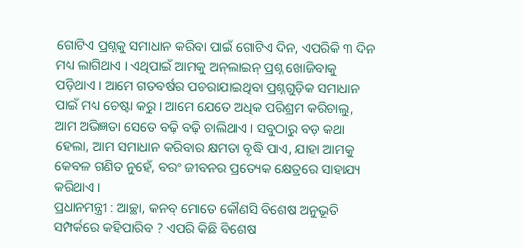ଗୋଟିଏ ପ୍ରଶ୍ନକୁ ସମାଧାନ କରିବା ପାଇଁ ଗୋଟିଏ ଦିନ, ଏପରିକି ୩ ଦିନ ମଧ୍ୟ ଲାଗିଥାଏ । ଏଥିପାଇଁ ଆମକୁ ଅନ୍‌ଲାଇନ୍ ପ୍ରଶ୍ନ ଖୋଜିବାକୁ ପଡ଼ିଥାଏ । ଆମେ ଗତବର୍ଷର ପଚରାଯାଇଥିବା ପ୍ରଶ୍ନଗୁଡ଼ିକ ସମାଧାନ ପାଇଁ ମଧ୍ୟ ଚେଷ୍ଟା କରୁ । ଆମେ ଯେତେ ଅଧିକ ପରିଶ୍ରମ କରିଚାଲୁ, ଆମ ଅଭିଜ୍ଞତା ସେତେ ବଢ଼ି ବଢ଼ି ଚାଲିଥାଏ । ସବୁଠାରୁ ବଡ଼ କଥା ହେଲା, ଆମ ସମାଧାନ କରିବାର କ୍ଷମତା ବୃଦ୍ଧି ପାଏ, ଯାହା ଆମକୁ କେବଳ ଗଣିତ ନୁହେଁ, ବରଂ ଜୀବନର ପ୍ରତ୍ୟେକ କ୍ଷେତ୍ରରେ ସାହାଯ୍ୟ କରିଥାଏ ।
ପ୍ରଧାନମନ୍ତ୍ରୀ : ଆଚ୍ଛା, କନବ୍ ମୋତେ କୌଣସି ବିଶେଷ ଅନୁଭୂତି ସମ୍ପର୍କରେ କହିପାରିବ ? ଏପରି କିଛି ବିଶେଷ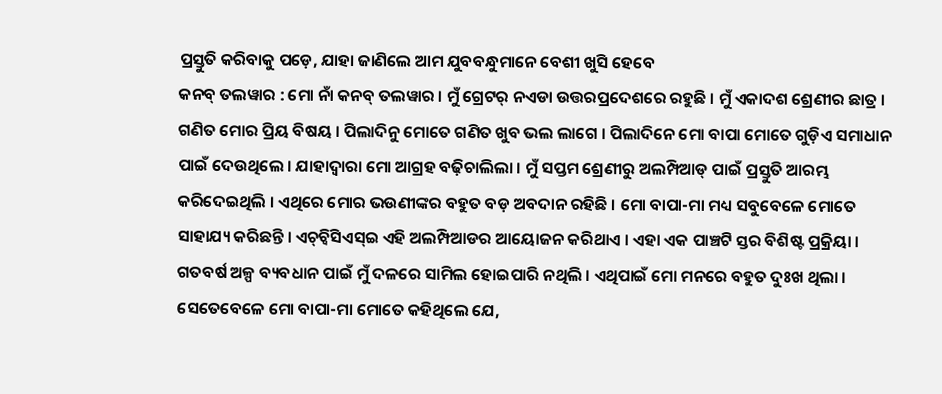ପ୍ରସ୍ତୁତି କରିବାକୁ ପଡ଼େ, ଯାହା ଜାଣିଲେ ଆମ ଯୁବବନ୍ଧୁମାନେ ବେଶୀ ଖୁସି ହେବେ
କନବ୍ ତଲୱାର : ମୋ ନାଁ କନବ୍ ତଲୱାର । ମୁଁ ଗ୍ରେଟର୍ ନଏଡା ଉତ୍ତରପ୍ରଦେଶରେ ରହୁଛି । ମୁଁ ଏକାଦଶ ଶ୍ରେଣୀର ଛାତ୍ର । ଗଣିତ ମୋର ପ୍ରିୟ ବିଷୟ । ପିଲାଦିନୁ ମୋତେ ଗଣିତ ଖୁବ ଭଲ ଲାଗେ । ପିଲାଦିନେ ମୋ ବାପା ମୋତେ ଗୁଡ଼ିଏ ସମାଧାନ ପାଇଁ ଦେଉଥିଲେ । ଯାହାଦ୍ୱାରା ମୋ ଆଗ୍ରହ ବଢ଼ିଚାଲିଲା । ମୁଁ ସପ୍ତମ ଶ୍ରେଣୀରୁ ଅଲମ୍ପିଆଡ୍ ପାଇଁ ପ୍ରସ୍ତୁତି ଆରମ୍ଭ କରିଦେଇଥିଲି । ଏଥିରେ ମୋର ଭଉଣୀଙ୍କର ବହୁତ ବଡ଼ ଅବଦାନ ରହିଛି । ମୋ ବାପା-ମା ମଧ୍ୟ ସବୁବେଳେ ମୋତେ ସାହାଯ୍ୟ କରିଛନ୍ତି । ଏଚ୍‌ଚ୍ୱିସିଏସ୍‌ଇ ଏହି ଅଲମ୍ପିଆଡର ଆୟୋଜନ କରିଥାଏ । ଏହା ଏକ ପାଞ୍ଚଟି ସ୍ତର ବିଶିଷ୍ଟ ପ୍ରକ୍ରିୟା । ଗତବର୍ଷ ଅଳ୍ପ ବ୍ୟବଧାନ ପାଇଁ ମୁଁ ଦଳରେ ସାମିଲ ହୋଇପାରି ନଥିଲି । ଏଥିପାଇଁ ମୋ ମନରେ ବହୁତ ଦୁଃଖ ଥିଲା । ସେତେବେଳେ ମୋ ବାପା-ମା ମୋତେ କହିଥିଲେ ଯେ,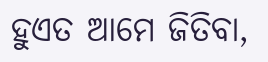ହୁଏତ ଆମେ ଜିତିବା,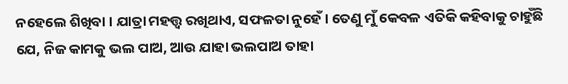ନହେଲେ ଶିଖିବା । ଯାତ୍ରା ମହତ୍ତ୍ୱ ରଖିଥାଏ, ସଫଳତା ନୁହେଁ । ତେଣୁ ମୁଁ କେବଳ ଏତିକି କହିବାକୁ ଚାହୁଁଛି ଯେ, ନିଜ କାମକୁ ଭଲ ପାଅ, ଆଉ ଯାହା ଭଲପାଅ ତାହା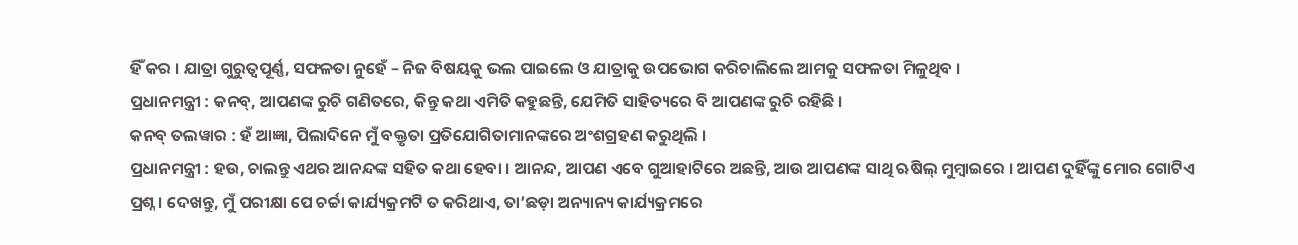ହିଁ କର । ଯାତ୍ରା ଗୁରୁତ୍ୱପୂର୍ଣ୍ଣ, ସଫଳତା ନୁହେଁ – ନିଜ ବିଷୟକୁ ଭଲ ପାଇଲେ ଓ ଯାତ୍ରାକୁ ଉପଭୋଗ କରିଚାଲିଲେ ଆମକୁ ସଫଳତା ମିଳୁଥିବ ।
ପ୍ରଧାନମନ୍ତ୍ରୀ : କନବ୍, ଆପଣଙ୍କ ରୁଚି ଗଣିତରେ, କିନ୍ତୁ କଥା ଏମିତି କହୁଛନ୍ତି, ଯେମିତି ସାହିତ୍ୟରେ ବି ଆପଣଙ୍କ ରୁଚି ରହିଛି ।
କନବ୍ ତଲୱାର : ହଁ ଆଜ୍ଞା, ପିଲାଦିନେ ମୁଁ ବକ୍ତୃତା ପ୍ରତିଯୋଗିତାମାନଙ୍କରେ ଅଂଶଗ୍ରହଣ କରୁଥିଲି ।
ପ୍ରଧାନମନ୍ତ୍ରୀ : ହଉ, ଚାଲନ୍ତୁ ଏଥର ଆନନ୍ଦଙ୍କ ସହିତ କଥା ହେବା । ଆନନ୍ଦ, ଆପଣ ଏବେ ଗୁଆହାଟିରେ ଅଛନ୍ତି, ଆଉ ଆପଣଙ୍କ ସାଥି ଋଷିଲ୍ ମୁମ୍ବାଇରେ । ଆପଣ ଦୁହିଁଙ୍କୁ ମୋର ଗୋଟିଏ ପ୍ରଶ୍ନ । ଦେଖନ୍ତୁ, ମୁଁ ପରୀକ୍ଷା ପେ ଚର୍ଚ୍ଚା କାର୍ଯ୍ୟକ୍ରମଟି ତ କରିଥାଏ, ତା’ଛଡ଼ା ଅନ୍ୟାନ୍ୟ କାର୍ଯ୍ୟକ୍ରମରେ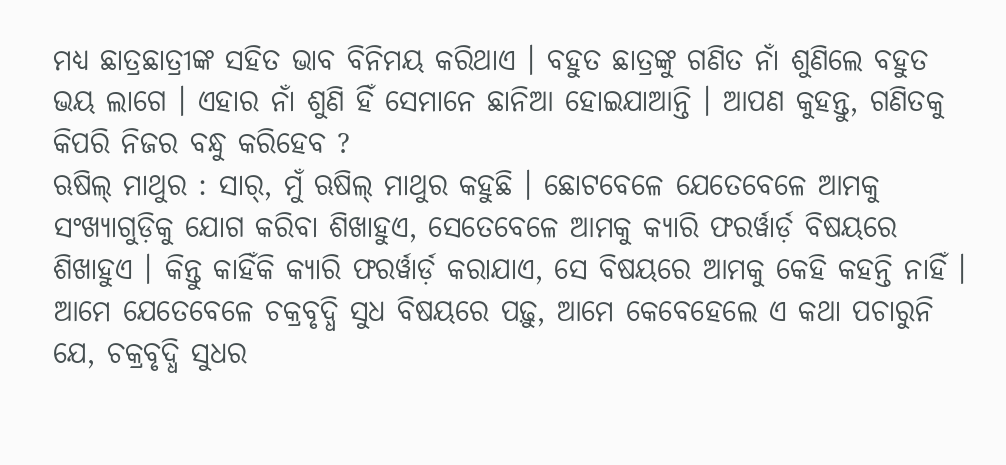ମଧ୍ୟ ଛାତ୍ରଛାତ୍ରୀଙ୍କ ସହିତ ଭାବ ବିନିମୟ କରିଥାଏ । ବହୁତ ଛାତ୍ରଙ୍କୁ ଗଣିତ ନାଁ ଶୁଣିଲେ ବହୁତ ଭୟ ଲାଗେ । ଏହାର ନାଁ ଶୁଣି ହିଁ ସେମାନେ ଛାନିଆ ହୋଇଯାଆନ୍ତି । ଆପଣ କୁହନ୍ତୁ, ଗଣିତକୁ କିପରି ନିଜର ବନ୍ଧୁ କରିହେବ ?
ଋଷିଲ୍ ମାଥୁର : ସାର୍, ମୁଁ ଋଷିଲ୍ ମାଥୁର କହୁଛି । ଛୋଟବେଳେ ଯେତେବେଳେ ଆମକୁ ସଂଖ୍ୟାଗୁଡ଼ିକୁ ଯୋଗ କରିବା ଶିଖାହୁଏ, ସେତେବେଳେ ଆମକୁ କ୍ୟାରି ଫରର୍ୱାର୍ଡ଼ ବିଷୟରେ ଶିଖାହୁଏ । କିନ୍ତୁ କାହିଁକି କ୍ୟାରି ଫରର୍ୱାର୍ଡ଼ କରାଯାଏ, ସେ ବିଷୟରେ ଆମକୁ କେହି କହନ୍ତି ନାହିଁ । ଆମେ ଯେତେବେଳେ ଚକ୍ରବୃଦ୍ଧି ସୁଧ ବିଷୟରେ ପଢ଼ୁ, ଆମେ କେବେହେଲେ ଏ କଥା ପଚାରୁନି ଯେ, ଚକ୍ରବୃଦ୍ଧି ସୁଧର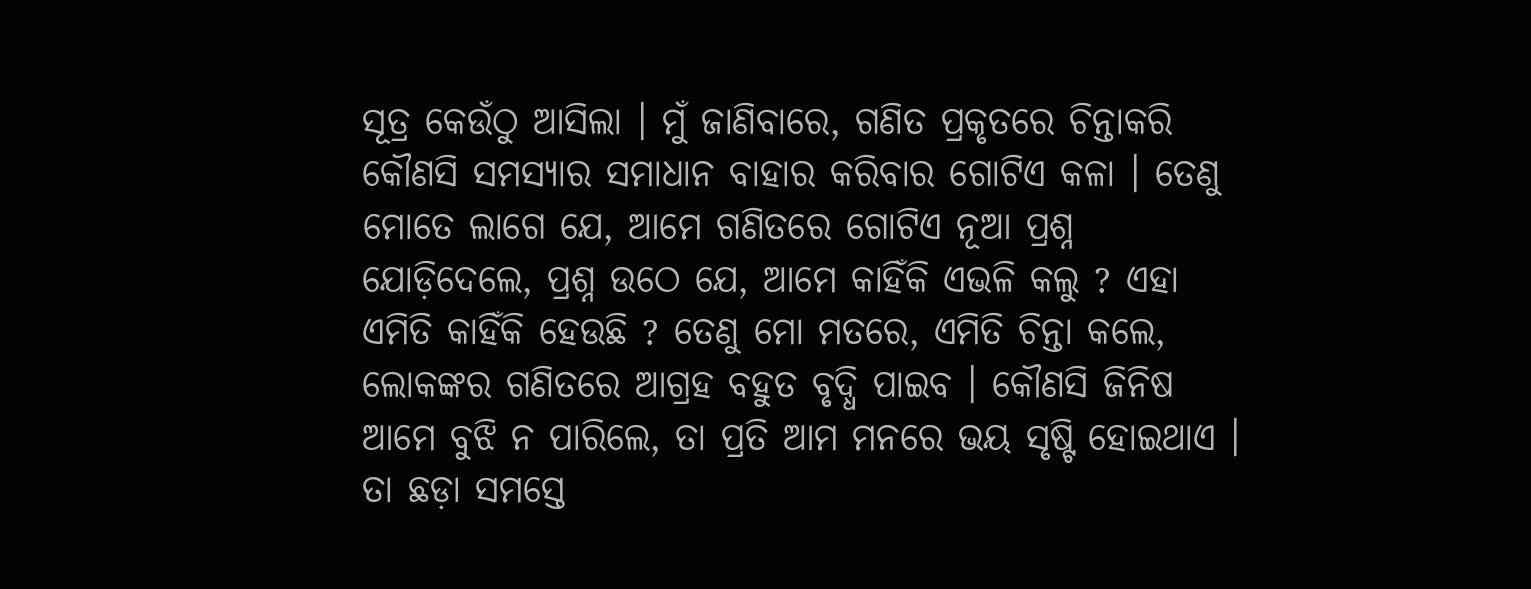ସୂତ୍ର କେଉଁଠୁ ଆସିଲା । ମୁଁ ଜାଣିବାରେ, ଗଣିତ ପ୍ରକୃତରେ ଚିନ୍ତାକରି କୌଣସି ସମସ୍ୟାର ସମାଧାନ ବାହାର କରିବାର ଗୋଟିଏ କଳା । ତେଣୁ ମୋତେ ଲାଗେ ଯେ, ଆମେ ଗଣିତରେ ଗୋଟିଏ ନୂଆ ପ୍ରଶ୍ନ ଯୋଡ଼ିଦେଲେ, ପ୍ରଶ୍ନ ଉଠେ ଯେ, ଆମେ କାହିଁକି ଏଭଳି କଲୁ ? ଏହା ଏମିତି କାହିଁକି ହେଉଛି ? ତେଣୁ ମୋ ମତରେ, ଏମିତି ଚିନ୍ତା କଲେ, ଲୋକଙ୍କର ଗଣିତରେ ଆଗ୍ରହ ବହୁତ ବୃଦ୍ଧି ପାଇବ । କୌଣସି ଜିନିଷ ଆମେ ବୁଝି ନ ପାରିଲେ, ତା ପ୍ରତି ଆମ ମନରେ ଭୟ ସୃଷ୍ଟି ହୋଇଥାଏ । ତା ଛଡ଼ା ସମସ୍ତେ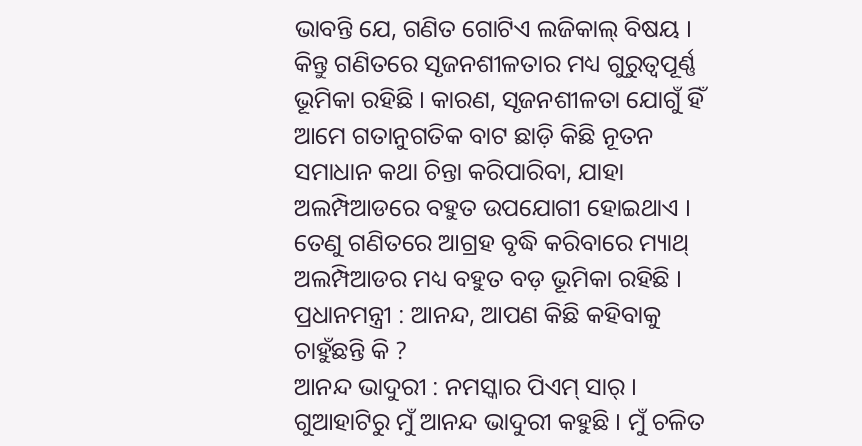ଭାବନ୍ତି ଯେ, ଗଣିତ ଗୋଟିଏ ଲଜିକାଲ୍ ବିଷୟ । କିନ୍ତୁ ଗଣିତରେ ସୃଜନଶୀଳତାର ମଧ୍ୟ ଗୁରୁତ୍ୱପୂର୍ଣ୍ଣ ଭୂମିକା ରହିଛି । କାରଣ, ସୃଜନଶୀଳତା ଯୋଗୁଁ ହିଁ ଆମେ ଗତାନୁଗତିକ ବାଟ ଛାଡ଼ି କିଛି ନୂତନ ସମାଧାନ କଥା ଚିନ୍ତା କରିପାରିବା, ଯାହା ଅଲମ୍ପିଆଡରେ ବହୁତ ଉପଯୋଗୀ ହୋଇଥାଏ । ତେଣୁ ଗଣିତରେ ଆଗ୍ରହ ବୃଦ୍ଧି କରିବାରେ ମ୍ୟାଥ୍ ଅଲମ୍ପିଆଡର ମଧ୍ୟ ବହୁତ ବଡ଼ ଭୂମିକା ରହିଛି ।
ପ୍ରଧାନମନ୍ତ୍ରୀ : ଆନନ୍ଦ, ଆପଣ କିଛି କହିବାକୁ ଚାହୁଁଛନ୍ତି କି ?
ଆନନ୍ଦ ଭାଦୁରୀ : ନମସ୍କାର ପିଏମ୍ ସାର୍ । ଗୁଆହାଟିରୁ ମୁଁ ଆନନ୍ଦ ଭାଦୁରୀ କହୁଛି । ମୁଁ ଚଳିତ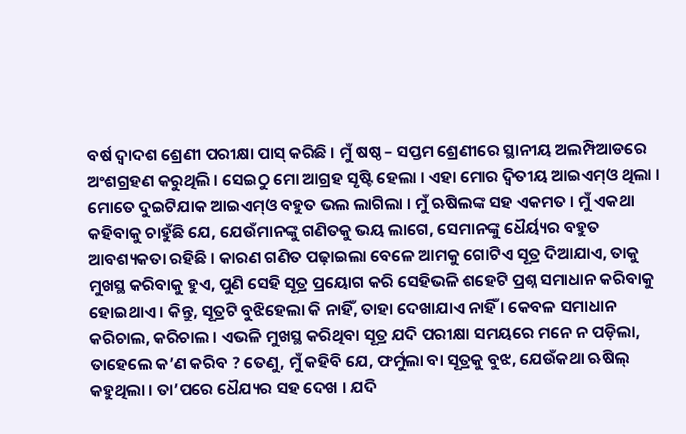ବର୍ଷ ଦ୍ୱାଦଶ ଶ୍ରେଣୀ ପରୀକ୍ଷା ପାସ୍ କରିଛି । ମୁଁ ଷଷ୍ଠ – ସପ୍ତମ ଶ୍ରେଣୀରେ ସ୍ଥାନୀୟ ଅଲମ୍ପିଆଡରେ ଅଂଶଗ୍ରହଣ କରୁଥିଲି । ସେଇଠୁ ମୋ ଆଗ୍ରହ ସୃଷ୍ଟି ହେଲା । ଏହା ମୋର ଦ୍ୱିତୀୟ ଆଇଏମ୍‌ଓ ଥିଲା । ମୋତେ ଦୁଇଟିଯାକ ଆଇଏମ୍‌ଓ ବହୁତ ଭଲ ଲାଗିଲା । ମୁଁ ଋଷିଲଙ୍କ ସହ ଏକମତ । ମୁଁ ଏକଥା କହିବାକୁ ଚାହୁଁଛି ଯେ, ଯେଉଁମାନଙ୍କୁ ଗଣିତକୁ ଭୟ ଲାଗେ, ସେମାନଙ୍କୁ ଧୈର୍ୟ୍ୟର ବହୁତ ଆବଶ୍ୟକତା ରହିଛି । କାରଣ ଗଣିତ ପଢ଼ାଇଲା ବେଳେ ଆମକୁ ଗୋଟିଏ ସୂତ୍ର ଦିଆଯାଏ, ତାକୁ ମୁଖସ୍ଥ କରିବାକୁ ହୁଏ, ପୁଣି ସେହି ସୂତ୍ର ପ୍ରୟୋଗ କରି ସେହିଭଳି ଶହେଟି ପ୍ରଶ୍ନ ସମାଧାନ କରିବାକୁ ହୋଇଥାଏ । କିନ୍ତୁ, ସୂତ୍ରଟି ବୁଝିହେଲା କି ନାହିଁ, ତାହା ଦେଖାଯାଏ ନାହିଁ । କେବଳ ସମାଧାନ କରିଚାଲ, କରିଚାଲ । ଏଭଳି ମୁଖସ୍ଥ କରିଥିବା ସୂତ୍ର ଯଦି ପରୀକ୍ଷା ସମୟରେ ମନେ ନ ପଡ଼ିଲା, ତାହେଲେ କ’ଣ କରିବ ? ତେଣୁ, ମୁଁ କହିବି ଯେ, ଫର୍ମୁଲା ବା ସୂତ୍ରକୁ ବୁଝ, ଯେଉଁକଥା ଋଷିଲ୍ କହୁଥିଲା । ତା’ପରେ ଧୈଯ୍ୟର ସହ ଦେଖ । ଯଦି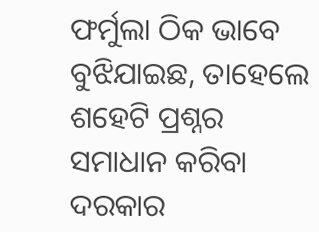ଫର୍ମୁଲା ଠିକ ଭାବେ ବୁଝିଯାଇଛ, ତାହେଲେ ଶହେଟି ପ୍ରଶ୍ନର ସମାଧାନ କରିବା ଦରକାର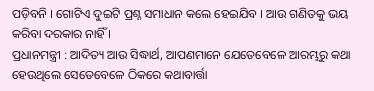ପଡ଼ିବନି । ଗୋଟିଏ ଦୁଇଟି ପ୍ରଶ୍ନ ସମାଧାନ କଲେ ହେଇଯିବ । ଆଉ ଗଣିତକୁ ଭୟ କରିବା ଦରକାର ନାହିଁ ।
ପ୍ରଧାନମନ୍ତ୍ରୀ : ଆଦିତ୍ୟ ଆଉ ସିଦ୍ଧାର୍ଥ, ଆପଣମାନେ ଯେତେବେଳେ ଆରମ୍ଭରୁ କଥା ହେଉଥିଲେ ସେତେବେଳେ ଠିକରେ କଥାବାର୍ତ୍ତା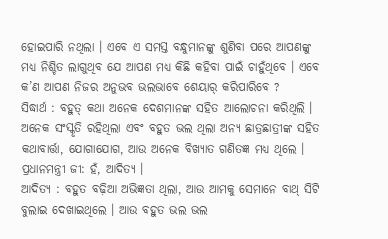ହୋଇପାରି ନଥିଲା । ଏବେ ଏ ସମସ୍ତ ବନ୍ଧୁମାନଙ୍କୁ ଶୁଣିବା ପରେ ଆପଣଙ୍କୁ ମଧ୍ୟ ନିଶ୍ଚିତ ଲାଗୁଥିବ ଯେ ଆପଣ ମଧ୍ୟ କିଛି କହିବା ପାଇଁ ଚାହୁଁଥିବେ । ଏବେ କ’ଣ ଆପଣ ନିଜର ଅନୁଭବ ଭଲଭାବେ ଶେୟାର୍ କରିପାରିବେ ?
ସିଦ୍ଧାର୍ଥ : ବହୁତ୍ କଥା ଅନେକ ଦେଶମାନଙ୍କ ସହିତ ଆଲୋଚନା କରିଥିଲି । ଅନେକ ସଂସ୍କୃତି ରହିଥିଲା ଏବଂ ବହୁତ ଭଲ ଥିଲା ଅନ୍ୟ ଛାତ୍ରଛାତ୍ରୀଙ୍କ ସହିତ କଥାବାର୍ତ୍ତା, ଯୋଗାଯୋଗ, ଆଉ ଅନେକ ବିଖ୍ୟାତ ଗଣିତଜ୍ଞ ମଧ୍ୟ ଥିଲେ ।
ପ୍ରଧାନମନ୍ତ୍ରୀ ଜୀ: ହଁ, ଆଦିତ୍ୟ ।
ଆଦିତ୍ୟ : ବହୁତ ବଢ଼ିଆ ଅଭିଜ୍ଞତା ଥିଲା, ଆଉ ଆମକୁ ସେମାନେ ବାଥ୍ ସିଟି ବୁଲାଇ ଦେଖାଇଥିଲେ । ଆଉ ବହୁତ ଭଲ ଭଲ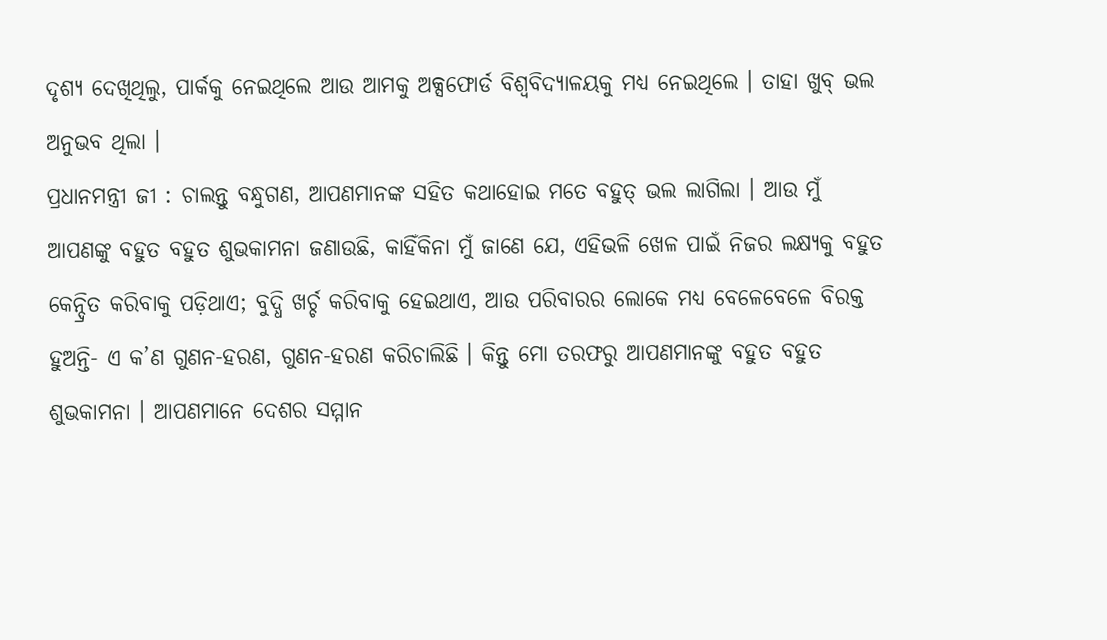ଦୃଶ୍ୟ ଦେଖିଥିଲୁ, ପାର୍କକୁ ନେଇଥିଲେ ଆଉ ଆମକୁ ଅକ୍ସଫୋର୍ଡ ବିଶ୍ୱବିଦ୍ୟାଳୟକୁ ମଧ୍ୟ ନେଇଥିଲେ । ତାହା ଖୁବ୍ ଭଲ ଅନୁଭବ ଥିଲା ।
ପ୍ରଧାନମନ୍ତ୍ରୀ ଜୀ : ଚାଲନ୍ତୁ ବନ୍ଧୁଗଣ, ଆପଣମାନଙ୍କ ସହିତ କଥାହୋଇ ମତେ ବହୁତ୍ ଭଲ ଲାଗିଲା । ଆଉ ମୁଁ ଆପଣଙ୍କୁ ବହୁତ ବହୁତ ଶୁଭକାମନା ଜଣାଉଛି, କାହିଁକିନା ମୁଁ ଜାଣେ ଯେ, ଏହିଭଳି ଖେଳ ପାଇଁ ନିଜର ଲକ୍ଷ୍ୟକୁ ବହୁତ କେନ୍ଦ୍ରିତ କରିବାକୁ ପଡ଼ିଥାଏ; ବୁଦ୍ଧି ଖର୍ଚ୍ଚ କରିବାକୁ ହେଇଥାଏ, ଆଉ ପରିବାରର ଲୋକେ ମଧ୍ୟ ବେଳେବେଳେ ବିରକ୍ତ ହୁଅନ୍ତି- ଏ କ’ଣ ଗୁଣନ-ହରଣ, ଗୁଣନ-ହରଣ କରିଚାଲିଛି । କିନ୍ତୁ ମୋ ତରଫରୁ ଆପଣମାନଙ୍କୁ ବହୁତ ବହୁତ ଶୁଭକାମନା । ଆପଣମାନେ ଦେଶର ସମ୍ମାନ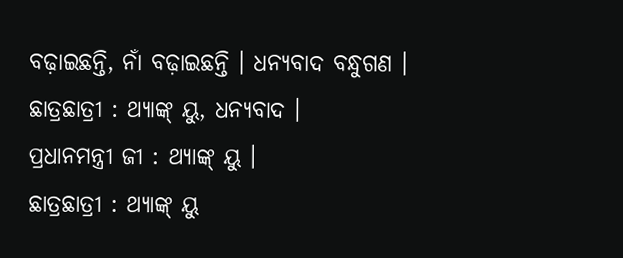ବଢ଼ାଇଛନ୍ତି, ନାଁ ବଢ଼ାଇଛନ୍ତି । ଧନ୍ୟବାଦ ବନ୍ଧୁଗଣ ।
ଛାତ୍ରଛାତ୍ରୀ : ଥ୍ୟାଙ୍କ୍ ୟୁ, ଧନ୍ୟବାଦ ।
ପ୍ରଧାନମନ୍ତ୍ରୀ ଜୀ : ଥ୍ୟାଙ୍କ୍ ୟୁ ।
ଛାତ୍ରଛାତ୍ରୀ : ଥ୍ୟାଙ୍କ୍ ୟୁ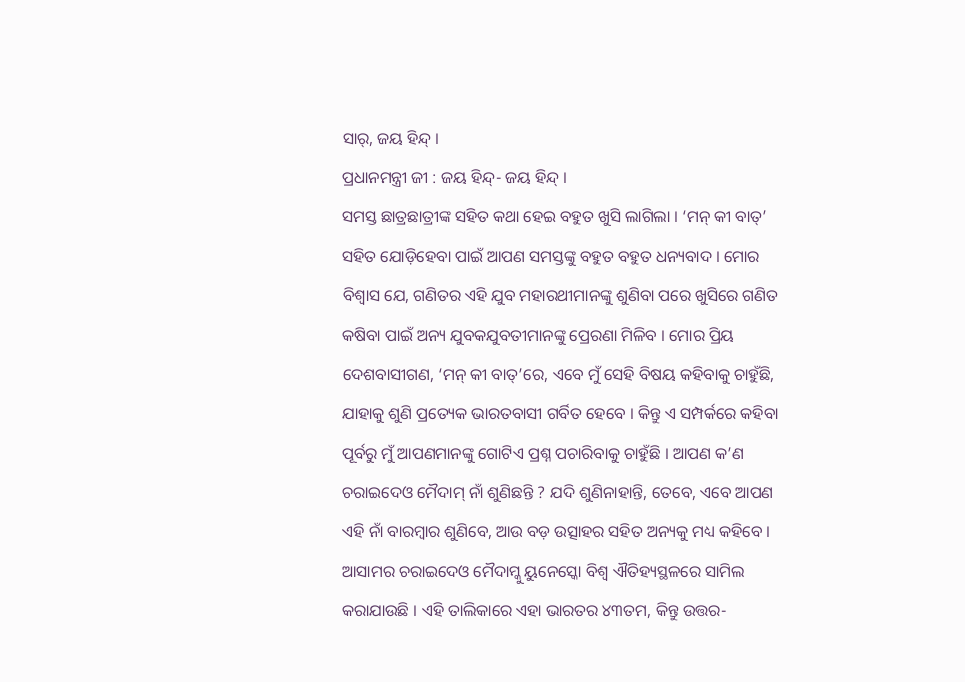ସାର୍, ଜୟ ହିନ୍ଦ୍ ।
ପ୍ରଧାନମନ୍ତ୍ରୀ ଜୀ : ଜୟ ହିନ୍ଦ୍- ଜୟ ହିନ୍ଦ୍ ।
ସମସ୍ତ ଛାତ୍ରଛାତ୍ରୀଙ୍କ ସହିତ କଥା ହେଇ ବହୁତ ଖୁସି ଲାଗିଲା । ‘ମନ୍ କୀ ବାତ୍’ ସହିତ ଯୋଡ଼ିହେବା ପାଇଁ ଆପଣ ସମସ୍ତଙ୍କୁ ବହୁତ ବହୁତ ଧନ୍ୟବାଦ । ମୋର ବିଶ୍ୱାସ ଯେ, ଗଣିତର ଏହି ଯୁବ ମହାରଥୀମାନଙ୍କୁ ଶୁଣିବା ପରେ ଖୁସିରେ ଗଣିତ କଷିବା ପାଇଁ ଅନ୍ୟ ଯୁବକଯୁବତୀମାନଙ୍କୁ ପ୍ରେରଣା ମିଳିବ । ମୋର ପ୍ରିୟ ଦେଶବାସୀଗଣ, ‘ମନ୍ କୀ ବାତ୍’ରେ, ଏବେ ମୁଁ ସେହି ବିଷୟ କହିବାକୁ ଚାହୁଁଛି, ଯାହାକୁ ଶୁଣି ପ୍ରତ୍ୟେକ ଭାରତବାସୀ ଗର୍ବିତ ହେବେ । କିନ୍ତୁ ଏ ସମ୍ପର୍କରେ କହିବା ପୂର୍ବରୁ ମୁଁ ଆପଣମାନଙ୍କୁ ଗୋଟିଏ ପ୍ରଶ୍ନ ପଚାରିବାକୁ ଚାହୁଁଛି । ଆପଣ କ’ଣ ଚରାଇଦେଓ ମୈଦାମ୍ ନାଁ ଶୁଣିଛନ୍ତି ? ଯଦି ଶୁଣିନାହାନ୍ତି, ତେବେ, ଏବେ ଆପଣ ଏହି ନାଁ ବାରମ୍ବାର ଶୁଣିବେ, ଆଉ ବଡ଼ ଉତ୍ସାହର ସହିତ ଅନ୍ୟକୁ ମଧ୍ୟ କହିବେ । ଆସାମର ଚରାଇଦେଓ ମୈଦାମ୍କୁ ୟୁନେସ୍କୋ ବିଶ୍ୱ ଐତିହ୍ୟସ୍ଥଳରେ ସାମିଲ କରାଯାଉଛି । ଏହି ତାଲିକାରେ ଏହା ଭାରତର ୪୩ତମ, କିନ୍ତୁ ଉତ୍ତର-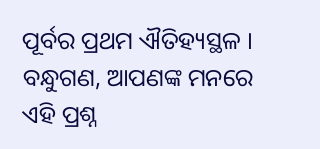ପୂର୍ବର ପ୍ରଥମ ଐତିହ୍ୟସ୍ଥଳ । ବନ୍ଧୁଗଣ, ଆପଣଙ୍କ ମନରେ ଏହି ପ୍ରଶ୍ନ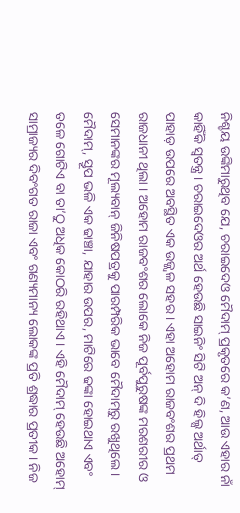ନିଶ୍ଚୟ ଉଙ୍କିମାରୁଥିବ ଯେ, ଚରାଇଦେଓ ମୈଦାମ୍ ପ୍ରକୃତରେ କ’ଣ, ଆଉ ଏହାର ନାଁ କାହିଁକି ସ୍ୱତନ୍ତ୍ର । ଚରାଇଦେଓର ଅର୍ଥ ହେଉଛି ସାଇନିଂ ସିଟି ଅନ୍ ଦି ହିଲ୍ସ ଅର୍ଥାତ୍ ପାହାଡ଼ ଉପରେ ଅବସ୍ଥିତ ଏକ ଉଜ୍ଜ୍ୱଳ ସହର । ଏହା ଅହୋମ ରାଜବଂଶର ପ୍ରଥମ ରାଜଧାନୀ ଥିଲା । ଅହୋମ ରାଜବଂଶର ଲୋକେ ନିଜ ପୂର୍ବପୁରୁଷଙ୍କ ମରଶରୀର ଓ ସେମାନଙ୍କର ମୂଲ୍ୟବାନ୍ ଜିନିଷପତ୍ରକୁ ପାରମ୍ପରିକ ଭାବେ ମୈଦାମ୍‌ରୁ ରଖୁଥିଲେ । ମୈଦାମ୍, ସ୍ତୂପ ଭଳି ଏକ ଢାଞ୍ଚା, ଯାହାର ଉପର, ମାଟିରେ ଢଙ୍କା ହୋଇଥାଏ ଏବଂ ତଳେ ଗୋଟିଏ ବା ତା’ଠୁ ଅଧିକ କୋଠରି ରହିଥାଏ । ଏହି ମୈଦାମ୍ ହେଉଛି ଅହୋମ୍ ସାମ୍ରାଜ୍ୟର ଦିବଂଗତ ରାଜା ଏବଂ ଗଣ୍ୟମାନ୍ୟ ଲୋକଙ୍କ ପ୍ରତି ଶ୍ରଦ୍ଧାର ପ୍ରତୀକ । ନିଜ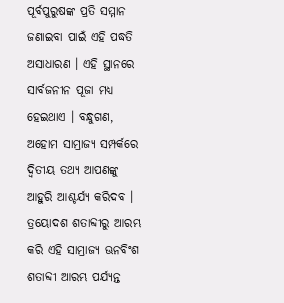ପୂର୍ବପୁରୁଷଙ୍କ ପ୍ରତି ସମ୍ମାନ ଜଣାଇବା ପାଇଁ ଏହି ପଦ୍ଧତି ଅସାଧାରଣ । ଏହି ସ୍ଥାନରେ ସାର୍ବଜନୀନ ପୂଜା ମଧ୍ୟ ହେଇଥାଏ । ବନ୍ଧୁଗଣ, ଅହୋମ ସାମ୍ରାଜ୍ୟ ସମ୍ପର୍କରେ ଦ୍ୱିତୀୟ ତଥ୍ୟ ଆପଣଙ୍କୁ ଆହୁରି ଆଶ୍ଚର୍ଯ୍ୟ କରିଦବ । ତ୍ରୟୋଦଶ ଶତାବ୍ଦୀରୁ ଆରମ୍ଭ କରି ଏହି ସାମ୍ରାଜ୍ୟ ଊନବିଂଶ ଶତାବ୍ଦୀ ଆରମ୍ଭ ପର୍ଯ୍ୟନ୍ତ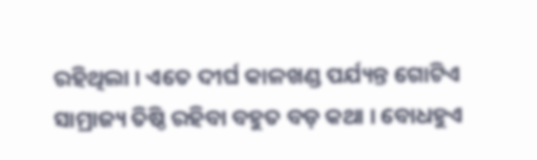ରହିଥିଲା । ଏତେ ଦୀର୍ଘ କାଳଖଣ୍ଡ ପର୍ଯ୍ୟନ୍ତ ଗୋଟିଏ ସାମ୍ରାଜ୍ୟ ତିଷ୍ଠି ରହିବା ବହୁତ ବଡ଼ କଥା । ବୋଧହୁଏ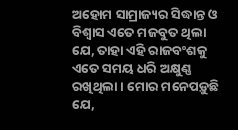ଅହୋମ ସାମ୍ରାଜ୍ୟର ସିଦ୍ଧାନ୍ତ ଓ ବିଶ୍ୱାସ ଏତେ ମଜବୁତ ଥିଲା ଯେ, ତାହା ଏହି ରାଜବଂଶକୁ ଏତେ ସମୟ ଧରି ଅକ୍ଷୁଣ୍ଣ ରଖିଥିଲା । ମୋର ମନେପଡ଼ୁଛି ଯେ,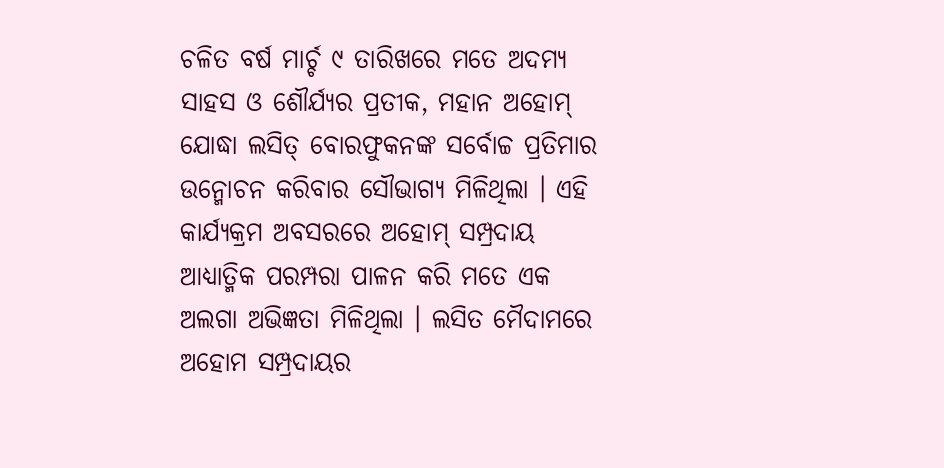ଚଳିତ ବର୍ଷ ମାର୍ଚ୍ଚ ୯ ତାରିଖରେ ମତେ ଅଦମ୍ୟ ସାହସ ଓ ଶୌର୍ଯ୍ୟର ପ୍ରତୀକ, ମହାନ ଅହୋମ୍ ଯୋଦ୍ଧା ଲସିତ୍ ବୋରଫୁକନଙ୍କ ସର୍ବୋଚ୍ଚ ପ୍ରତିମାର ଉନ୍ମୋଚନ କରିବାର ସୌଭାଗ୍ୟ ମିଳିଥିଲା । ଏହି କାର୍ଯ୍ୟକ୍ରମ ଅବସରରେ ଅହୋମ୍ ସମ୍ପ୍ରଦାୟ ଆଧ୍ୟାତ୍ମିକ ପରମ୍ପରା ପାଳନ କରି ମତେ ଏକ ଅଲଗା ଅଭିଜ୍ଞତା ମିଳିଥିଲା । ଲସିତ ମୈଦାମରେ ଅହୋମ ସମ୍ପ୍ରଦାୟର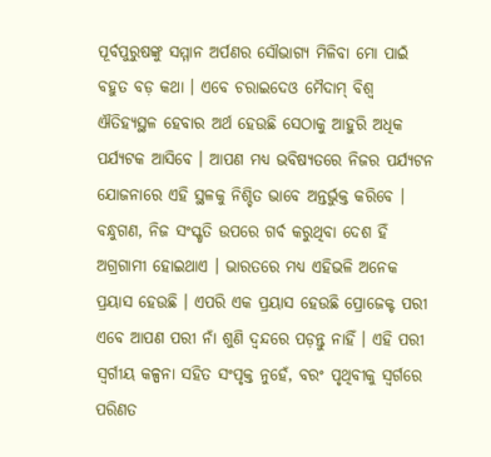ପୂର୍ବପୁରୁଷଙ୍କୁ ସମ୍ମାନ ଅର୍ପଣର ସୌଭାଗ୍ୟ ମିଳିବା ମୋ ପାଇଁ ବହୁତ ବଡ଼ କଥା । ଏବେ ଚରାଇଦେଓ ମୈଦାମ୍ ବିଶ୍ୱ ଐତିହ୍ୟସ୍ଥଳ ହେବାର ଅର୍ଥ ହେଉଛି ସେଠାକୁ ଆହୁରି ଅଧିକ ପର୍ଯ୍ୟଟକ ଆସିବେ । ଆପଣ ମଧ୍ୟ ଭବିଷ୍ୟତରେ ନିଜର ପର୍ଯ୍ୟଟନ ଯୋଜନାରେ ଏହି ସ୍ଥଳକୁ ନିଶ୍ଚିତ ଭାବେ ଅନ୍ତର୍ଭୁକ୍ତ କରିବେ । ବନ୍ଧୁଗଣ, ନିଜ ସଂସ୍କୃତି ଉପରେ ଗର୍ବ କରୁଥିବା ଦେଶ ହିଁ ଅଗ୍ରଗାମୀ ହୋଇଥାଏ । ଭାରତରେ ମଧ୍ୟ ଏହିଭଳି ଅନେକ ପ୍ରୟାସ ହେଉଛି । ଏପରି ଏକ ପ୍ରୟାସ ହେଉଛି ପ୍ରୋଜେକ୍ଟ ପରୀ ଏବେ ଆପଣ ପରୀ ନାଁ ଶୁଣି ଦ୍ୱନ୍ଦରେ ପଡ଼ନ୍ତୁ ନାହିଁ । ଏହି ପରୀ ସ୍ୱର୍ଗୀୟ କଳ୍ପନା ସହିତ ସଂପୃକ୍ତ ନୁହେଁ, ବରଂ ପୃଥିବୀକୁ ସ୍ୱର୍ଗରେ ପରିଣତ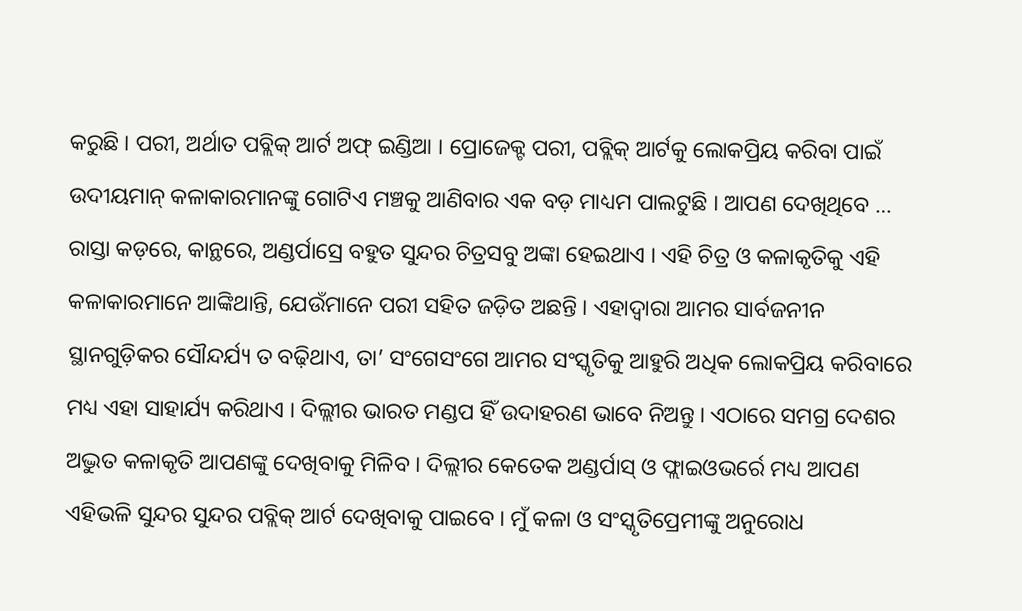କରୁଛି । ପରୀ, ଅର୍ଥାତ ପବ୍ଲିକ୍ ଆର୍ଟ ଅଫ୍ ଇଣ୍ଡିଆ । ପ୍ରୋଜେକ୍ଟ ପରୀ, ପବ୍ଲିକ୍ ଆର୍ଟକୁ ଲୋକପ୍ରିୟ କରିବା ପାଇଁ ଉଦୀୟମାନ୍ କଳାକାରମାନଙ୍କୁ ଗୋଟିଏ ମଞ୍ଚକୁ ଆଣିବାର ଏକ ବଡ଼ ମାଧ୍ୟମ ପାଲଟୁଛି । ଆପଣ ଦେଖିଥିବେ … ରାସ୍ତା କଡ଼ରେ, କାନ୍ଥରେ, ଅଣ୍ଡର୍ପାସ୍ରେ ବହୁତ ସୁନ୍ଦର ଚିତ୍ରସବୁ ଅଙ୍କା ହେଇଥାଏ । ଏହି ଚିତ୍ର ଓ କଳାକୃତିକୁ ଏହି କଳାକାରମାନେ ଆଙ୍କିଥାନ୍ତି, ଯେଉଁମାନେ ପରୀ ସହିତ ଜଡ଼ିତ ଅଛନ୍ତି । ଏହାଦ୍ୱାରା ଆମର ସାର୍ବଜନୀନ ସ୍ଥାନଗୁଡ଼ିକର ସୌନ୍ଦର୍ଯ୍ୟ ତ ବଢ଼ିଥାଏ, ତା’ ସଂଗେସଂଗେ ଆମର ସଂସ୍କୃତିକୁ ଆହୁରି ଅଧିକ ଲୋକପ୍ରିୟ କରିବାରେ ମଧ୍ୟ ଏହା ସାହାର୍ଯ୍ୟ କରିଥାଏ । ଦିଲ୍ଲୀର ଭାରତ ମଣ୍ଡପ ହିଁ ଉଦାହରଣ ଭାବେ ନିଅନ୍ତୁ । ଏଠାରେ ସମଗ୍ର ଦେଶର ଅଦ୍ଭୁତ କଳାକୃତି ଆପଣଙ୍କୁ ଦେଖିବାକୁ ମିଳିବ । ଦିଲ୍ଲୀର କେତେକ ଅଣ୍ଡର୍ପାସ୍ ଓ ଫ୍ଲାଇଓଭର୍ରେ ମଧ୍ୟ ଆପଣ ଏହିଭଳି ସୁନ୍ଦର ସୁନ୍ଦର ପବ୍ଲିକ୍ ଆର୍ଟ ଦେଖିବାକୁ ପାଇବେ । ମୁଁ କଳା ଓ ସଂସ୍କୃତିପ୍ରେମୀଙ୍କୁ ଅନୁରୋଧ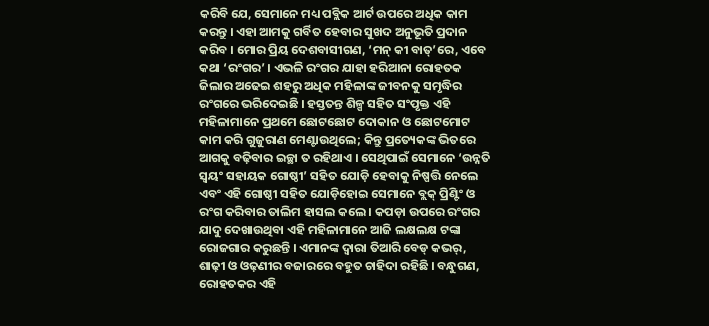କରିବି ଯେ, ସେମାନେ ମଧ୍ୟ ପବ୍ଲିକ ଆର୍ଟ ଉପରେ ଅଧିକ କାମ କରନ୍ତୁ । ଏହା ଆମକୁ ଗର୍ବିତ ହେବାର ସୁଖଦ ଅନୁଭୂତି ପ୍ରଦାନ କରିବ । ମୋର ପ୍ରିୟ ଦେଶବାସୀଗଣ, ‘ମନ୍ କୀ ବାତ୍’ରେ, ଏବେ କଥା ‘ରଂଗର’ । ଏଭଳି ରଂଗର ଯାହା ହରିଆନା ରୋହତକ ଜିଲାର ଅଢେଇ ଶହରୁ ଅଧିକ ମହିଳାଙ୍କ ଜୀବନକୁ ସମୃଦ୍ଧିର ରଂଗରେ ଭରିଦେଇଛି । ହସ୍ତତନ୍ତ ଶିଳ୍ପ ସହିତ ସଂପୃକ୍ତ ଏହି ମହିଳାମାନେ ପ୍ରଥମେ ଛୋଟଛୋଟ ଦୋକାନ ଓ ଛୋଟମୋଟ କାମ କରି ଗୁଜୁରାଣ ମେଣ୍ଟାଉଥିଲେ; କିନ୍ତୁ ପ୍ରତ୍ୟେକଙ୍କ ଭିତରେ ଆଗକୁ ବଢ଼ିବାର ଇଚ୍ଛା ତ ରହିଥାଏ । ସେଥିପାଇଁ ସେମାନେ ‘ଉନ୍ନତି ସ୍ୱୟଂ ସହାୟକ ଗୋଷ୍ଠୀ’ ସହିତ ଯୋଡ଼ି ହେବାକୁ ନିଷ୍ପତ୍ତି ନେଲେ ଏବଂ ଏହି ଗୋଷ୍ଠୀ ସହିତ ଯୋଡ଼ିହୋଇ ସେମାନେ ବ୍ଲକ୍ ପ୍ରିଣ୍ଟିଂ ଓ ରଂଗ କରିବାର ତାଲିମ ହାସଲ କଲେ । କପଡ଼ା ଉପରେ ରଂଗର ଯାଦୁ ଦେଖାଉଥିବା ଏହି ମହିଳାମାନେ ଆଜି ଲକ୍ଷଲକ୍ଷ ଟଙ୍କା ରୋଜଗାର କରୁଛନ୍ତି । ଏମାନଙ୍କ ଦ୍ୱାରା ତିଆରି ବେଡ୍ କଭର୍, ଶାଢ଼ୀ ଓ ଓଢ଼ଣୀର ବଜାରରେ ବହୁତ ଚାହିଦା ରହିଛି । ବନ୍ଧୁଗଣ, ରୋହତକର ଏହି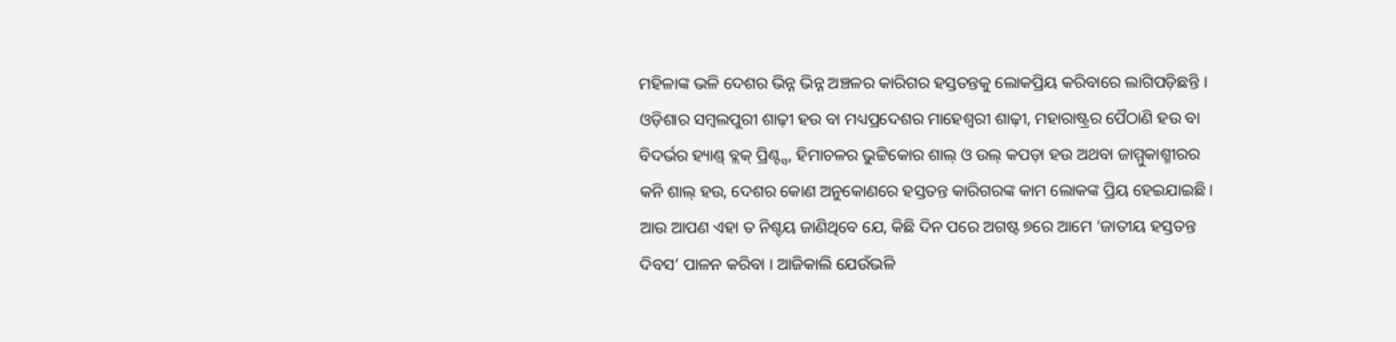ମହିଳାଙ୍କ ଭଳି ଦେଶର ଭିନ୍ନ ଭିନ୍ନ ଅଞ୍ଚଳର କାରିଗର ହସ୍ତତନ୍ତକୁ ଲୋକପ୍ରିୟ କରିବାରେ ଲାଗିପଡ଼ିଛନ୍ତି । ଓଡ଼ିଶାର ସମ୍ବଲପୁରୀ ଶାଢ଼ୀ ହଉ ବା ମଧ୍ୟପ୍ରଦେଶର ମାହେଶ୍ୱରୀ ଶାଢ଼ୀ, ମହାରାଷ୍ଟ୍ରର ପୈଠାଣି ହଉ ବା ବିଦର୍ଭର ହ୍ୟାଣ୍ଡ୍ ବ୍ଲକ୍ ପ୍ରିଣ୍ଟ୍ସ, ହିମାଚଳର ଭୁଟ୍ଟିକୋର ଶାଲ୍ ଓ ଉଲ୍ କପଡ଼ା ହଉ ଅଥବା ଜାମ୍ମୁକାଶ୍ମୀରର କନି ଶାଲ୍ ହଉ, ଦେଶର କୋଣ ଅନୁକୋଣରେ ହସ୍ତତନ୍ତ କାରିଗରଙ୍କ କାମ ଲୋକଙ୍କ ପ୍ରିୟ ହେଇଯାଇଛି । ଆଉ ଆପଣ ଏହା ତ ନିଶ୍ଚୟ ଜାଣିଥିବେ ଯେ, କିଛି ଦିନ ପରେ ଅଗଷ୍ଟ ୭ରେ ଆମେ ‘ଜାତୀୟ ହସ୍ତତନ୍ତ ଦିବସ’ ପାଳନ କରିବା । ଆଜିକାଲି ଯେଉଁଭଳି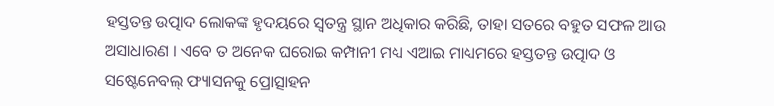ହସ୍ତତନ୍ତ ଉତ୍ପାଦ ଲୋକଙ୍କ ହୃଦୟରେ ସ୍ୱତନ୍ତ୍ର ସ୍ଥାନ ଅଧିକାର କରିଛି, ତାହା ସତରେ ବହୁତ ସଫଳ ଆଉ ଅସାଧାରଣ । ଏବେ ତ ଅନେକ ଘରୋଇ କମ୍ପାନୀ ମଧ୍ୟ ଏଆଇ ମାଧ୍ୟମରେ ହସ୍ତତନ୍ତ ଉତ୍ପାଦ ଓ ସଷ୍ଟେନେବଲ୍ ଫ୍ୟାସନକୁ ପ୍ରୋତ୍ସାହନ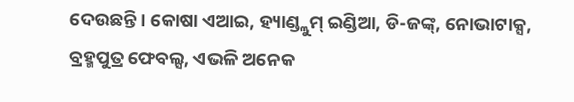ଦେଉଛନ୍ତି । କୋଷା ଏଆଇ, ହ୍ୟାଣ୍ଡ୍ଲୁମ୍ ଇଣ୍ଡିଆ, ଡି-ଜଙ୍କ୍, ନୋଭାଟାକ୍ସ, ବ୍ରହ୍ମପୁତ୍ର ଫେବଲ୍ସ, ଏଭଳି ଅନେକ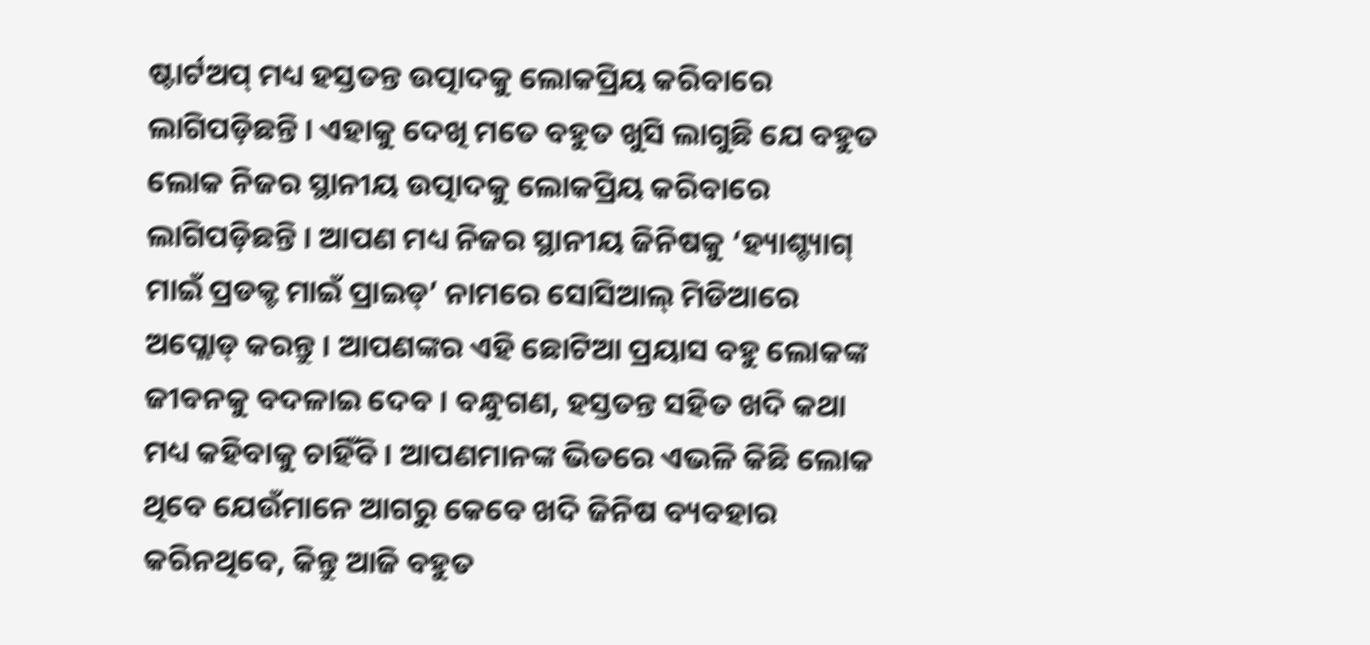ଷ୍ଟାର୍ଟଅପ୍ ମଧ୍ୟ ହସ୍ତତନ୍ତ ଉତ୍ପାଦକୁ ଲୋକପ୍ରିୟ କରିବାରେ ଲାଗିପଡ଼ିଛନ୍ତି । ଏହାକୁ ଦେଖି ମତେ ବହୁତ ଖୁସି ଲାଗୁଛି ଯେ ବହୁତ ଲୋକ ନିଜର ସ୍ଥାନୀୟ ଉତ୍ପାଦକୁ ଲୋକପ୍ରିୟ କରିବାରେ ଲାଗିପଡ଼ିଛନ୍ତି । ଆପଣ ମଧ୍ୟ ନିଜର ସ୍ଥାନୀୟ ଜିନିଷକୁ ‘ହ୍ୟାଶ୍ଟ୍ୟାଗ୍ ମାଇଁ ପ୍ରଡକ୍ଟ ମାଇଁ ପ୍ରାଇଡ୍’ ନାମରେ ସୋସିଆଲ୍ ମିଡିଆରେ ଅପ୍ଲୋଡ୍ କରନ୍ତୁ । ଆପଣଙ୍କର ଏହି ଛୋଟିଆ ପ୍ରୟାସ ବହୁ ଲୋକଙ୍କ ଜୀବନକୁ ବଦଳାଇ ଦେବ । ବନ୍ଧୁଗଣ, ହସ୍ତତନ୍ତ ସହିତ ଖଦି କଥା ମଧ୍ୟ କହିବାକୁ ଚାହିଁବି । ଆପଣମାନଙ୍କ ଭିତରେ ଏଭଳି କିଛି ଲୋକ ଥିବେ ଯେଉଁମାନେ ଆଗରୁ କେବେ ଖଦି ଜିନିଷ ବ୍ୟବହାର କରିନଥିବେ, କିନ୍ତୁ ଆଜି ବହୁତ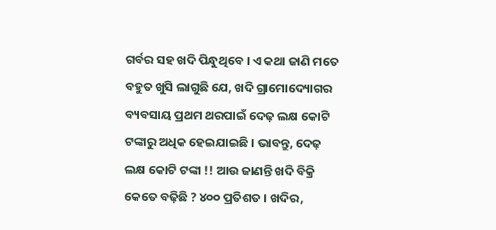ଗର୍ବର ସହ ଖଦି ପିନ୍ଧୁଥିବେ । ଏ କଥା ଜାଣି ମତେ ବହୁତ ଖୁସି ଲାଗୁଛି ଯେ, ଖଦି ଗ୍ରାମୋଦ୍ୟୋଗର ବ୍ୟବସାୟ ପ୍ରଥମ ଥରପାଇଁ ଦେଢ଼ ଲକ୍ଷ କୋଟି ଟଙ୍କାରୁ ଅଧିକ ହେଇଯାଇଛି । ଭାବନ୍ତୁ, ଦେଢ଼ ଲକ୍ଷ କୋଟି ଟଙ୍କା !! ଆଉ ଜାଣନ୍ତି ଖଦି ବିକ୍ରି କେତେ ବଢ଼ିଛି ? ୪୦୦ ପ୍ରତିଶତ । ଖଦିର,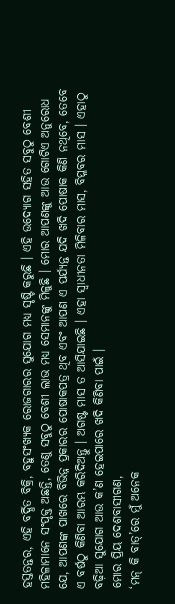ହସ୍ତତନ୍ତର, ଏହି ବର୍ଦ୍ଧିତ ବିକ୍ରି, ବହୁସଂଖ୍ୟକ ରୋଜଗାରର ସୁଯୋଗ ମଧ୍ୟ ସୃଷ୍ଟି କରୁଛି । ଏହି ଉଦ୍ୟୋଗ ସହିତ ସବୁଠୁ ବେଶୀ ମହିଳାମାନେ ସଂପୃକ୍ତ ଅଛନ୍ତି, ତେଣୁ ସବୁଠୁ ବେଶୀ ଲାଭ ମଧ୍ୟ ସେମାନଙ୍କୁ ମିଳୁଛି । ମୋର ଆପଣଙ୍କୁ ଆଉ ଗୋଟିଏ ଅନୁରୋଧ ଯେ, ଆପଣଙ୍କ ପାଖରେ ବିଭିନ୍ନ ପ୍ରକାରର ପୋଷାକପତ୍ର ଥିବ ଏବଂ ଆପଣ ଏ ପର୍ଯ୍ୟନ୍ତ ଯଦି ଖଦି ପୋଷାକ କିଣି ନଥିବେ, ତେବେ ଏ ବର୍ଷଠୁ କିଣିବା ଆରମ୍ଭ କରିଦିଅନ୍ତୁ । ଅଗଷ୍ଟ ମାସ ତ ଆସିଯାଇଛି । ଏହା ସ୍ୱାଧୀନତା ମିଳିବାର ମାସ, ବିପ୍ଳବର ମାସ । ଏହାଠୁ ବଢ଼ିଆ ସୁଯୋଗ ଆଉ କ’ଣ ହେଇପାରେ ଖଦି କିଣିବା ପାଇଁ ।
ମୋର ପ୍ରିୟ ଦେଶବାସୀଗଣ,
‘ମନ୍ କି ବାତ୍’ରେ ମୁଁ ଅନେକ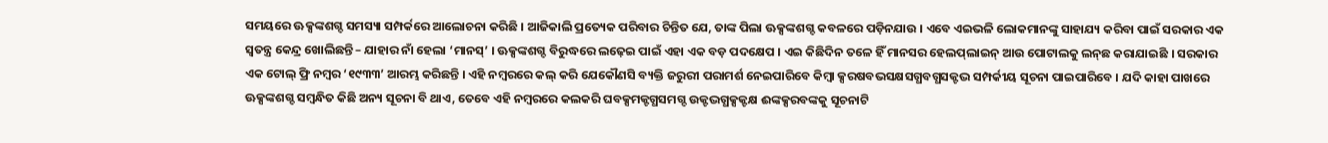ସମୟରେ ଊକ୍ସଙ୍କଶଗ୍ଦ ସମସ୍ୟା ସମ୍ପର୍କରେ ଆଲୋଚନା କରିଛି । ଆଜିକାଲି ପ୍ରତ୍ୟେକ ପରିବାର ଚିନ୍ତିତ ଯେ, ତାଙ୍କ ପିଲା ଊକ୍ସଙ୍କଶଗ୍ଦ କବଳରେ ପଡ଼ିନଯାଉ । ଏବେ ଏଇଭଳି ଲୋକମାନଙ୍କୁ ସାହାଯ୍ୟ କରିବା ପାଇଁ ସରକାର ଏକ ସ୍ୱତନ୍ତ୍ର କେନ୍ଦ୍ର ଖୋଲିଛନ୍ତି – ଯାହାର ନାଁ ହେଲା ‘ମାନସ୍’ । ଊକ୍ସଙ୍କଶଗ୍ଦ ବିରୁଦ୍ଧରେ ଲଢ଼େଇ ପାଇଁ ଏହା ଏକ ବଡ଼ ପଦକ୍ଷେପ । ଏଇ କିଛିଦିନ ତଳେ ହିଁ ମାନସର ହେଲପ୍‌ଲାଇନ୍‌ ଆଉ ପୋଟାଲକୁ ଲନ୍‌ଛ କରାଯାଇଛି । ସରକାର ଏକ ଟୋଲ୍ ଫ୍ରି ନମ୍ବର ‘୧୯୩୩’ ଆରମ୍ଭ କରିଛନ୍ତି । ଏହି ନମ୍ବରରେ କଲ୍ କରି ଯେକୌଣସି ବ୍ୟକ୍ତି ଜରୁରୀ ପରାମର୍ଶ ନେଇପାରିବେ କିମ୍ବା କ୍ସରଷବଭସକ୍ଷସଗ୍ଧବଗ୍ଧସକ୍ଟଦ୍ଭ ସମ୍ପର୍କୀୟ ସୂଚନା ପାଇପାରିବେ । ଯଦି କାହା ପାଖରେ ଊକ୍ସଙ୍କଶଗ୍ଦ ସମ୍ବନ୍ଧିତ କିଛି ଅନ୍ୟ ସୂଚନା ବି ଥାଏ, ତେବେ ଏହି ନମ୍ବରରେ କଲକରି ଘବକ୍ସମକ୍ଟଗ୍ଧସମଗ୍ଦ ଉକ୍ଟଦ୍ଭଗ୍ଧକ୍ସକ୍ଟକ୍ଷ ଈଙ୍କକ୍ସରବଙ୍କକୁ ସୂଚନାଟି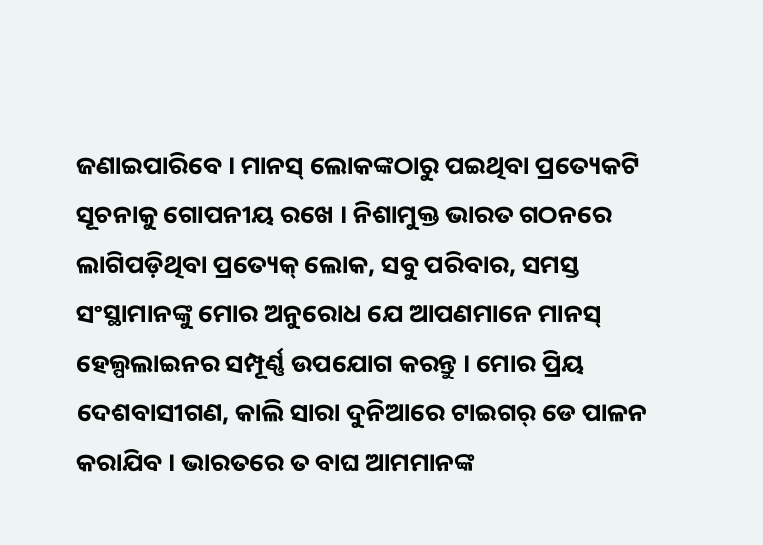ଜଣାଇପାରିବେ । ମାନସ୍ ଲୋକଙ୍କଠାରୁ ପଇଥିବା ପ୍ରତ୍ୟେକଟି ସୂଚନାକୁ ଗୋପନୀୟ ରଖେ । ନିଶାମୁକ୍ତ ଭାରତ ଗଠନରେ ଲାଗିପଡ଼ିଥିବା ପ୍ରତ୍ୟେକ୍ ଲୋକ, ସବୁ ପରିବାର, ସମସ୍ତ ସଂସ୍ଥାମାନଙ୍କୁ ମୋର ଅନୁରୋଧ ଯେ ଆପଣମାନେ ମାନସ୍ ହେଲ୍ପଲାଇନର ସମ୍ପୂର୍ଣ୍ଣ ଉପଯୋଗ କରନ୍ତୁ । ମୋର ପ୍ରିୟ ଦେଶବାସୀଗଣ, କାଲି ସାରା ଦୁନିଆରେ ଟାଇଗର୍‌ ଡେ ପାଳନ କରାଯିବ । ଭାରତରେ ତ ବାଘ ଆମମାନଙ୍କ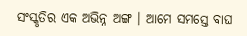ସଂସ୍କୃତିର ଏକ ଅଭିନ୍ନ ଅଙ୍ଗ । ଆମେ ସମସ୍ତେ ବାଘ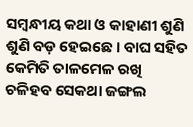ସମ୍ବନ୍ଧୀୟ କଥା ଓ କାହାଣୀ ଶୁଣି ଶୁଣି ବଡ଼ ହେଇଛେ । ବାଘ ସହିତ କେମିତି ତାଳମେଳ ରଖି ଚଳିହବ ସେକଥା ଜଙ୍ଗଲ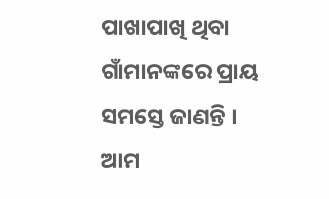ପାଖାପାଖି ଥିବା ଗାଁମାନଙ୍କରେ ପ୍ରାୟ ସମସ୍ତେ ଜାଣନ୍ତି । ଆମ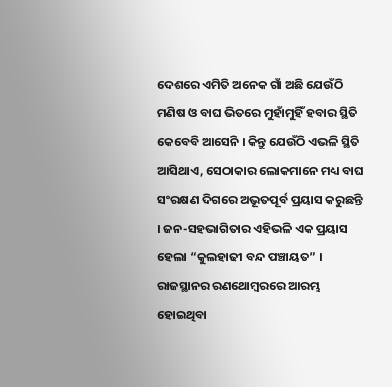ଦେଶରେ ଏମିତି ଅନେକ ଗାଁ ଅଛି ଯେଉଁଠି ମଣିଷ ଓ ବାଘ ଭିତରେ ମୁହାଁମୁହିଁ ହବାର ସ୍ଥିତି କେବେବି ଆସେନି । କିନ୍ତୁ ଯେଉଁଠି ଏଭଳି ସ୍ଥିତି ଆସିଥାଏ, ସେଠାକାର ଲୋକମାନେ ମଧ୍ୟ ବାଘ ସଂରକ୍ଷଣ ଦିଗରେ ଅଭୂତପୂର୍ବ ପ୍ରୟାସ କରୁଛନ୍ତି । ଜନ-ସହଭାଗିତାର ଏହିଭଳି ଏକ ପ୍ରୟାସ ହେଲା “କୁଲହାଢୀ ବନ୍ଦ ପଞ୍ଚାୟତ” । ରାଜସ୍ଥାନର ରଣଥୋମ୍ବରରେ ଆରମ୍ଭ ହୋଇଥିବା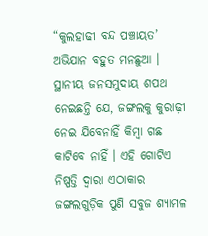“କୁଲହାଢୀ ବନ୍ଦ ପଞ୍ଚାୟତ’ ଅଭିଯାନ ବହୁତ ମନଛୁଆ । ସ୍ଥାନୀୟ ଜନସମୁଦାୟ ଶପଥ ନେଇଛନ୍ତି ଯେ, ଜଙ୍ଗଲକୁ କୁରାଢ଼ୀ ନେଇ ଯିବେନାହିଁ କିମ୍ବା ଗଛ କାଟିବେ ନାହିଁ । ଏହି ଗୋଟିଏ ନିଷ୍ପତ୍ତି ଦ୍ୱାରା ଏଠାକାର ଜଙ୍ଗଲଗୁଡ଼ିକ ପୁଣି ସବୁଜ ଶ୍ୟାମଳ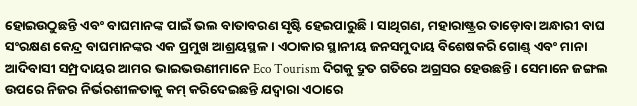ହୋଇଉଠୁଛନ୍ତି ଏବଂ ବାଘମାନଙ୍କ ପାଇଁ ଭଲ ବାତାବରଣ ସୃଷ୍ଟି ହେଇପାରୁଛି । ସାଥିଗଣ, ମହାରାଷ୍ଟ୍ରର ତାଡ଼ୋବା ଅନ୍ଧାରୀ ବାଘ ସଂରକ୍ଷଣ କେନ୍ଦ୍ର ବାଘମାନଙ୍କର ଏକ ପ୍ରମୁଖ ଆଶ୍ରୟସ୍ଥଳ । ଏଠାକାର ସ୍ଥାନୀୟ ଜନସମୁଦାୟ ବିଶେଷକରି ଗୋଣ୍ଡ୍ ଏବଂ ମାନା ଆଦିବାସୀ ସମ୍ପ୍ରଦାୟର ଆମର ଭାଇଭଉଣୀମାନେ Eco Tourism ଦିଗକୁ ଦ୍ରୁତ ଗତିରେ ଅଗ୍ରସର ହେଉଛନ୍ତି । ସେମାନେ ଜଙ୍ଗଲ ଉପରେ ନିଜର ନିର୍ଭରଶୀଳତାକୁ କମ୍ କରିଦେଇଛନ୍ତି ଯଦ୍ୱାରା ଏଠାରେ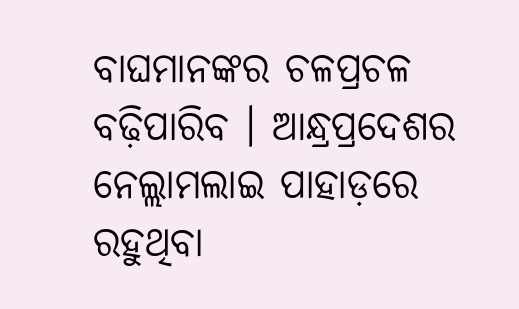ବାଘମାନଙ୍କର ଚଳପ୍ରଚଳ ବଢ଼ିପାରିବ । ଆନ୍ଧ୍ରପ୍ରଦେଶର ନେଲ୍ଲାମଲାଇ ପାହାଡ଼ରେ ରହୁଥିବା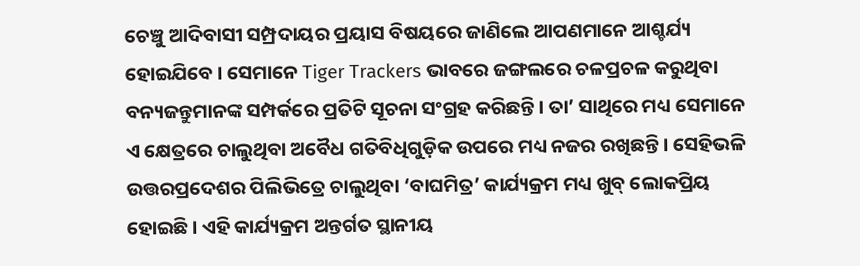ଚେଞ୍ଚୁ ଆଦିବାସୀ ସମ୍ପ୍ରଦାୟର ପ୍ରୟାସ ବିଷୟରେ ଜାଣିଲେ ଆପଣମାନେ ଆଶ୍ଚର୍ଯ୍ୟ ହୋଇଯିବେ । ସେମାନେ Tiger Trackers ଭାବରେ ଜଙ୍ଗଲରେ ଚଳପ୍ରଚଳ କରୁଥିବା ବନ୍ୟଜନ୍ତୁମାନଙ୍କ ସମ୍ପର୍କରେ ପ୍ରତିଟି ସୂଚନା ସଂଗ୍ରହ କରିଛନ୍ତି । ତା’ ସାଥିରେ ମଧ୍ୟ ସେମାନେ ଏ କ୍ଷେତ୍ରରେ ଚାଲୁଥିବା ଅବୈଧ ଗତିବିଧିଗୁଡ଼ିକ ଉପରେ ମଧ୍ୟ ନଜର ରଖିଛନ୍ତି । ସେହିଭଳି ଉତ୍ତରପ୍ରଦେଶର ପିଲିଭିତ୍ରେ ଚାଲୁଥିବା ‘ବାଘମିତ୍ର’ କାର୍ଯ୍ୟକ୍ରମ ମଧ୍ୟ ଖୁବ୍ ଲୋକପ୍ରିୟ ହୋଇଛି । ଏହି କାର୍ଯ୍ୟକ୍ରମ ଅନ୍ତର୍ଗତ ସ୍ଥାନୀୟ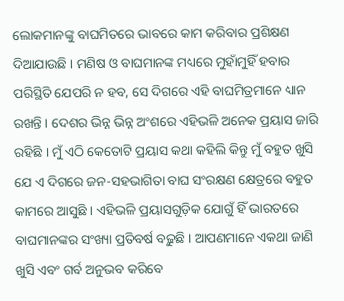ଲୋକମାନଙ୍କୁ ବାଘମିତରେ ଭାବରେ କାମ କରିବାର ପ୍ରଶିକ୍ଷଣ ଦିଆଯାଉଛି । ମଣିଷ ଓ ବାଘମାନଙ୍କ ମଧ୍ୟରେ ମୁହାଁମୁହିଁ ହବାର ପରିସ୍ଥିତି ଯେପରି ନ ହବ, ସେ ଦିଗରେ ଏହି ବାଘମିତ୍ରମାନେ ଧ୍ୟାନ ରଖନ୍ତି । ଦେଶର ଭିନ୍ନ ଭିନ୍ନ ଅଂଶରେ ଏହିଭଳି ଅନେକ ପ୍ରୟାସ ଜାରି ରହିଛି । ମୁଁ ଏଠି କେତୋଟି ପ୍ରୟାସ କଥା କହିଲି କିନ୍ତୁ ମୁଁ ବହୁତ ଖୁସି ଯେ ଏ ଦିଗରେ ଜନ-ସହଭାଗିତା ବାଘ ସଂରକ୍ଷଣ କ୍ଷେତ୍ରରେ ବହୁତ କାମରେ ଆସୁଛି । ଏହିଭଳି ପ୍ରୟାସଗୁଡ଼ିକ ଯୋଗୁଁ ହିଁ ଭାରତରେ ବାଘମାନଙ୍କର ସଂଖ୍ୟା ପ୍ରତିବର୍ଷ ବଢ଼ୁଛି । ଆପଣମାନେ ଏକଥା ଜାଣି ଖୁସି ଏବଂ ଗର୍ବ ଅନୁଭବ କରିବେ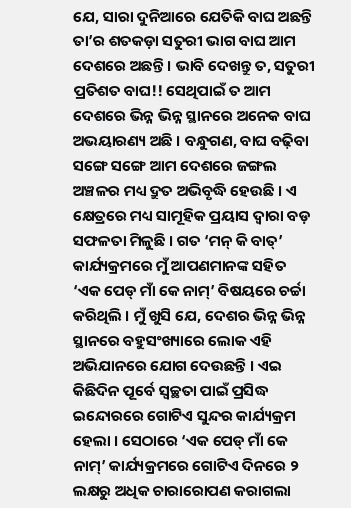ଯେ, ସାରା ଦୁନିଆରେ ଯେତିକି ବାଘ ଅଛନ୍ତି ତା’ର ଶତକଡ଼ା ସତୁରୀ ଭାଗ ବାଘ ଆମ ଦେଶରେ ଅଛନ୍ତି । ଭାବି ଦେଖନ୍ତୁ ତ, ସତୁରୀ ପ୍ରତିଶତ ବାଘ!! ସେଥିପାଇଁ ତ ଆମ ଦେଶରେ ଭିନ୍ନ ଭିନ୍ନ ସ୍ଥାନରେ ଅନେକ ବାଘ ଅଭୟାରଣ୍ୟ ଅଛି । ବନ୍ଧୁଗଣ, ବାଘ ବଢ଼ିବା ସଙ୍ଗେ ସଙ୍ଗେ ଆମ ଦେଶରେ ଜଙ୍ଗଲ ଅଞ୍ଚଳର ମଧ୍ୟ ଦ୍ରୁତ ଅଭିବୃଦ୍ଧି ହେଉଛି । ଏ କ୍ଷେତ୍ରରେ ମଧ୍ୟ ସାମୂହିକ ପ୍ରୟାସ ଦ୍ୱାରା ବଡ଼ ସଫଳତା ମିଳୁଛି । ଗତ ‘ମନ୍ କି ବାତ୍’ କାର୍ଯ୍ୟକ୍ରମରେ ମୁଁ ଆପଣମାନଙ୍କ ସହିତ ‘ଏକ ପେଡ୍ ମାଁ କେ ନାମ୍’ ବିଷୟରେ ଚର୍ଚ୍ଚା କରିଥିଲି । ମୁଁ ଖୁସି ଯେ, ଦେଶର ଭିନ୍ନ ଭିନ୍ନ ସ୍ଥାନରେ ବହୁସଂଖ୍ୟାରେ ଲୋକ ଏହି ଅଭିଯାନରେ ଯୋଗ ଦେଉଛନ୍ତି । ଏଇ କିଛିଦିନ ପୂର୍ବେ ସ୍ୱଚ୍ଛତା ପାଇଁ ପ୍ରସିଦ୍ଧ ଇନ୍ଦୋରରେ ଗୋଟିଏ ସୁନ୍ଦର କାର୍ଯ୍ୟକ୍ରମ ହେଲା । ସେଠାରେ ‘ଏକ ପେଡ୍ ମାଁ କେ ନାମ୍’ କାର୍ଯ୍ୟକ୍ରମରେ ଗୋଟିଏ ଦିନରେ ୨ ଲକ୍ଷରୁ ଅଧିକ ଚାରାରୋପଣ କରାଗଲା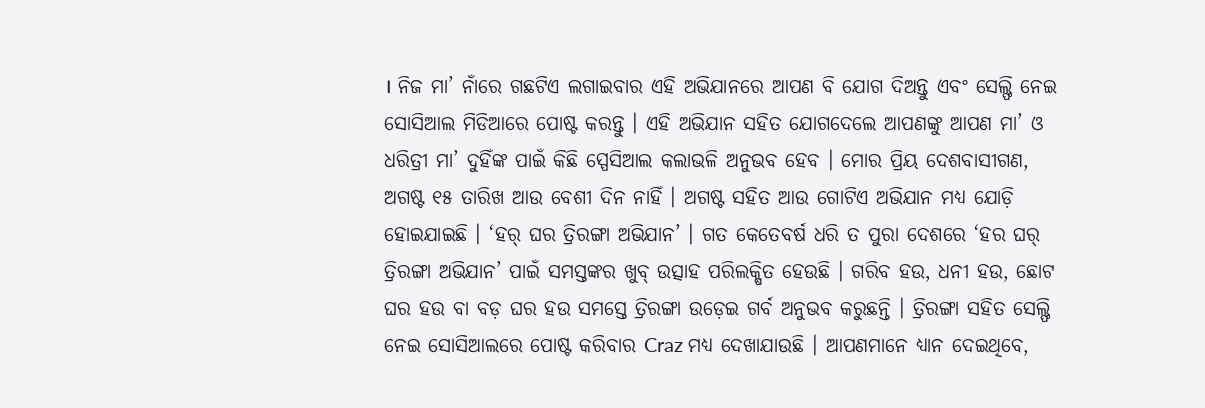। ନିଜ ମା’ ନାଁରେ ଗଛଟିଏ ଲଗାଇବାର ଏହି ଅଭିଯାନରେ ଆପଣ ବି ଯୋଗ ଦିଅନ୍ତୁ ଏବଂ ସେଲ୍ଫି ନେଇ ସୋସିଆଲ ମିଡିଆରେ ପୋଷ୍ଟ କରନ୍ତୁ । ଏହି ଅଭିଯାନ ସହିତ ଯୋଗଦେଲେ ଆପଣଙ୍କୁ ଆପଣ ମା’ ଓ ଧରିତ୍ରୀ ମା’ ଦୁହିଁଙ୍କ ପାଇଁ କିଛି ସ୍ପେସିଆଲ କଲାଭଳି ଅନୁଭବ ହେବ । ମୋର ପ୍ରିୟ ଦେଶବାସୀଗଣ, ଅଗଷ୍ଟ ୧୫ ତାରିଖ ଆଉ ବେଶୀ ଦିନ ନାହିଁ । ଅଗଷ୍ଟ ସହିତ ଆଉ ଗୋଟିଏ ଅଭିଯାନ ମଧ୍ୟ ଯୋଡ଼ି ହୋଇଯାଇଛି । ‘ହର୍ ଘର ତ୍ରିରଙ୍ଗା ଅଭିଯାନ’ । ଗତ କେତେବର୍ଷ ଧରି ତ ପୁରା ଦେଶରେ ‘ହର ଘର୍ ତ୍ରିରଙ୍ଗା ଅଭିଯାନ’ ପାଇଁ ସମସ୍ତଙ୍କର ଖୁବ୍ ଉତ୍ସାହ ପରିଲକ୍ଷିତ ହେଉଛି । ଗରିବ ହଉ, ଧନୀ ହଉ, ଛୋଟ ଘର ହଉ ବା ବଡ଼ ଘର ହଉ ସମସ୍ତେ ତ୍ରିରଙ୍ଗା ଉଡ଼େଇ ଗର୍ବ ଅନୁଭବ କରୁଛନ୍ତି । ତ୍ରିରଙ୍ଗା ସହିତ ସେଲ୍ଫି ନେଇ ସୋସିଆଲରେ ପୋଷ୍ଟ କରିବାର Craz ମଧ୍ୟ ଦେଖାଯାଉଛି । ଆପଣମାନେ ଧ୍ୟାନ ଦେଇଥିବେ,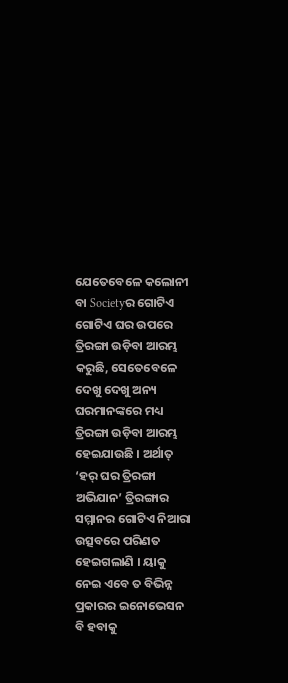ଯେତେବେଳେ କଲୋନୀ ବା Societyର ଗୋଟିଏ ଗୋଟିଏ ଘର ଉପରେ ତ୍ରିରଙ୍ଗା ଉଡ଼ିବା ଆରମ୍ଭ କରୁଛି, ସେତେବେଳେ ଦେଖୁ ଦେଖୁ ଅନ୍ୟ ଘରମାନଙ୍କରେ ମଧ୍ୟ ତ୍ରିରଙ୍ଗା ଉଡ଼ିବା ଆରମ୍ଭ ହେଇଯାଉଛି । ଅର୍ଥାତ୍ ‘ହର୍ ଘର ତ୍ରିରଙ୍ଗା ଅଭିଯାନ’ ତ୍ରିରଙ୍ଗାର ସମ୍ମାନର ଗୋଟିଏ ନିଆରା ଉତ୍ସବରେ ପରିଣତ ହେଇଗଲାଣି । ୟାକୁ ନେଇ ଏବେ ତ ବିଭିନ୍ନ ପ୍ରକାରର ଇନୋଭେସନ ବି ହବାକୁ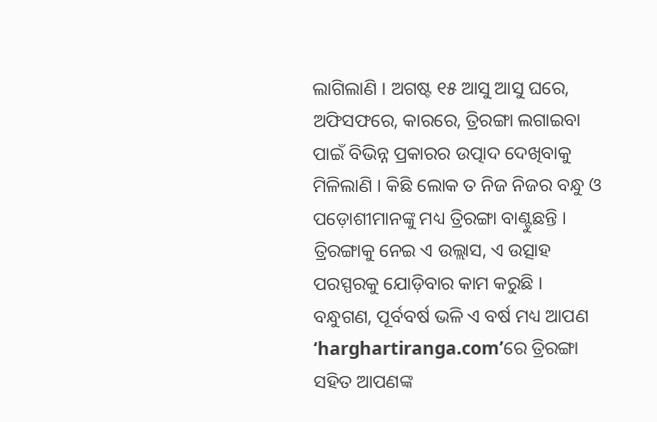ଲାଗିଲାଣି । ଅଗଷ୍ଟ ୧୫ ଆସୁ ଆସୁ ଘରେ, ଅଫିସଫରେ, କାରରେ, ତ୍ରିରଙ୍ଗା ଲଗାଇବା ପାଇଁ ବିଭିନ୍ନ ପ୍ରକାରର ଉତ୍ପାଦ ଦେଖିବାକୁ ମିଳିଲାଣି । କିଛି ଲୋକ ତ ନିଜ ନିଜର ବନ୍ଧୁ ଓ ପଡ଼ୋଶୀମାନଙ୍କୁ ମଧ୍ୟ ତ୍ରିରଙ୍ଗା ବାଣ୍ଟୁଛନ୍ତି । ତ୍ରିରଙ୍ଗାକୁ ନେଇ ଏ ଉଲ୍ଲାସ, ଏ ଉତ୍ସାହ ପରସ୍ପରକୁ ଯୋଡ଼ିବାର କାମ କରୁଛି । ବନ୍ଧୁଗଣ, ପୂର୍ବବର୍ଷ ଭଳି ଏ ବର୍ଷ ମଧ୍ୟ ଆପଣ ‘harghartiranga.com’ରେ ତ୍ରିରଙ୍ଗା ସହିତ ଆପଣଙ୍କ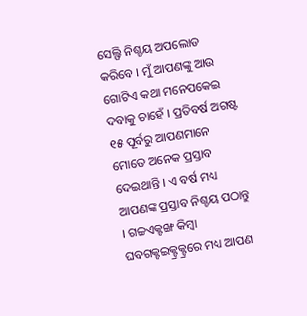ସେଲ୍ଫି ନିଶ୍ଚୟ ଅପଲୋଡ କରିବେ । ମୁଁ ଆପଣଙ୍କୁ ଆଉ ଗୋଟିଏ କଥା ମନେପକେଇ ଦବାକୁ ଚାହେଁ । ପ୍ରତିବର୍ଷ ଅଗଷ୍ଟ ୧୫ ପୂର୍ବରୁ ଆପଣମାନେ ମୋତେ ଅନେକ ପ୍ରସ୍ତାବ ଦେଇଥାନ୍ତି । ଏ ବର୍ଷ ମଧ୍ୟ ଆପଣଙ୍କ ପ୍ରସ୍ତାବ ନିଶ୍ଚୟ ପଠାନ୍ତୁ । ଗଚ୍ଚଏକ୍ଟଙ୍ଖ କିମ୍ବା ଘବଗକ୍ଟଇକ୍ଟ୍ରକ୍ଟ୍ରରେ ମଧ୍ୟ ଆପଣ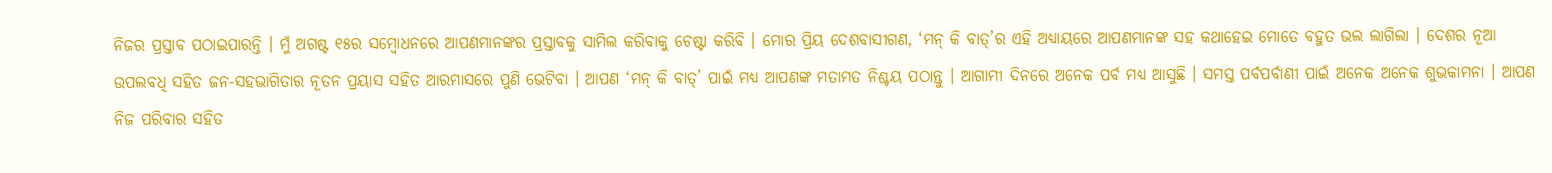ନିଜର ପ୍ରସ୍ତାବ ପଠାଇପାରନ୍ତି । ମୁଁ ଅଗଷ୍ଟ ୧୫ର ସମ୍ବୋଧନରେ ଆପଣମାନଙ୍କର ପ୍ରସ୍ତାବକୁ ସାମିଲ କରିବାକୁ ଚେଷ୍ଟା କରିବି । ମୋର ପ୍ରିୟ ଦେଶବାସୀଗଣ, ‘ମନ୍ କି ବାତ୍’ର ଏହି ଅଧ୍ୟାୟରେ ଆପଣମାନଙ୍କ ସହ କଥାହେଇ ମୋତେ ବହୁତ ଭଲ ଲାଗିଲା । ଦେଶର ନୂଆ ଉପଲବଧି ସହିତ ଜନ-ସହଭାଗିତାର ନୂତନ ପ୍ରୟାସ ସହିତ ଆରମାସରେ ପୁଣି ଭେଟିବା । ଆପଣ ‘ମନ୍ କି ବାତ୍’ ପାଇଁ ମଧ୍ୟ ଆପଣଙ୍କ ମତାମତ ନିଶ୍ଚୟ ପଠାନ୍ତୁ । ଆଗାମୀ ଦିନରେ ଅନେକ ପର୍ବ ମଧ୍ୟ ଆସୁଛି । ସମସ୍ତ ପର୍ବପର୍ବାଣୀ ପାଇଁ ଅନେକ ଅନେକ ଶୁଭକାମନା । ଆପଣ ନିଜ ପରିବାର ସହିତ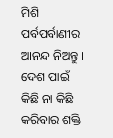ମିଶି ପର୍ବପର୍ବାଣୀର ଆନନ୍ଦ ନିଅନ୍ତୁ । ଦେଶ ପାଇଁ କିଛି ନା କିଛି କରିବାର ଶକ୍ତି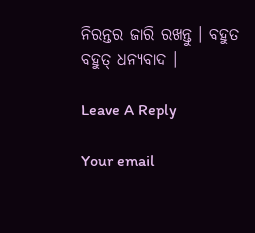ନିରନ୍ତର ଜାରି ରଖନ୍ତୁ । ବହୁତ ବହୁତ୍ ଧନ୍ୟବାଦ ।

Leave A Reply

Your email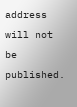address will not be published.